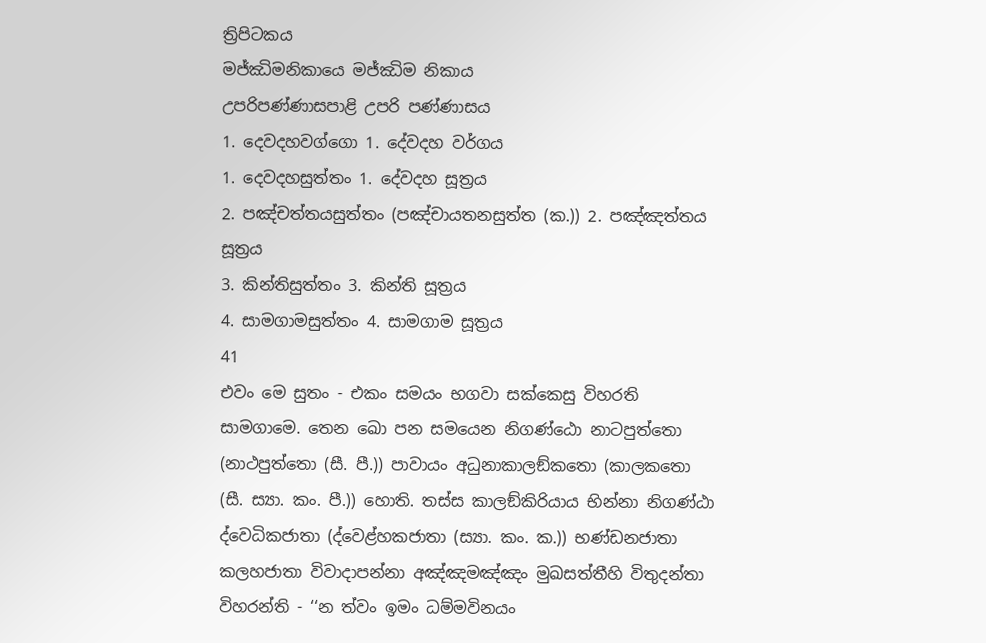ත්‍රිපිටකය
මජ්ඣිමනිකායෙ මජ්ඣිම නිකාය
උපරිපණ්ණාසපාළි උපරි පණ්ණාසය
1. දෙවදහවග්ගො 1. දේවදහ වර්ගය
1. දෙවදහසුත්තං 1. දේවදහ සූත්‍රය
2. පඤ්චත්තයසුත්තං (පඤ්චායතනසුත්ත (ක.)) 2. පඤ්ඤත්තය සූත්‍රය
3. කින්තිසුත්තං 3. කින්ති සූත්‍රය
4. සාමගාමසුත්තං 4. සාමගාම සූත්‍රය
41
එවං මෙ සුතං - එකං සමයං භගවා සක්කෙසු විහරති සාමගාමෙ. තෙන ඛො පන සමයෙන නිගණ්ඨො නාටපුත්තො (නාථපුත්තො (සී. පී.)) පාවායං අධුනාකාලඞ්කතො (කාලකතො (සී. ස්‍යා. කං. පී.)) හොති. තස්ස කාලඞ්කිරියාය භින්නා නිගණ්ඨා ද්වෙධිකජාතා (ද්වෙළ්හකජාතා (ස්‍යා. කං. ක.)) භණ්ඩනජාතා කලහජාතා විවාදාපන්නා අඤ්ඤමඤ්ඤං මුඛසත්තීහි විතුදන්තා විහරන්ති - ‘‘න ත්වං ඉමං ධම්මවිනයං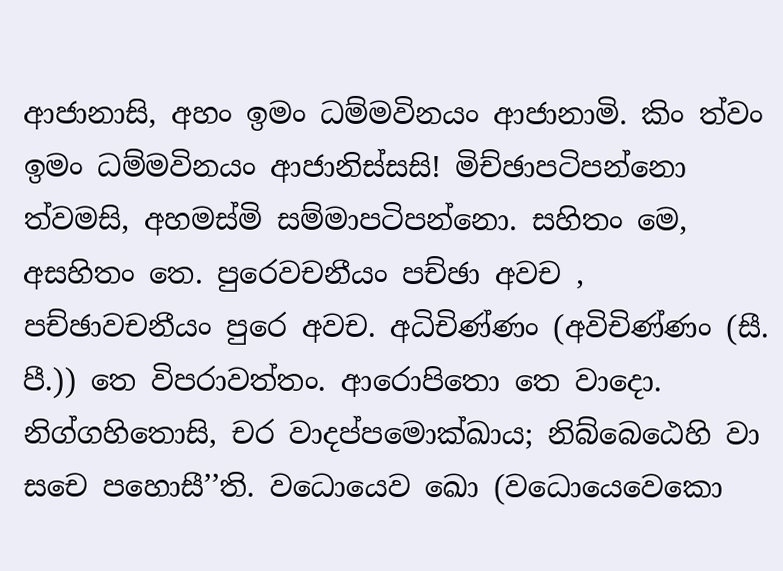ආජානාසි, අහං ඉමං ධම්මවිනයං ආජානාමි. කිං ත්වං ඉමං ධම්මවිනයං ආජානිස්සසි! මිච්ඡාපටිපන්නො ත්වමසි, අහමස්මි සම්මාපටිපන්නො. සහිතං මෙ, අසහිතං තෙ. පුරෙවචනීයං පච්ඡා අවච , පච්ඡාවචනීයං පුරෙ අවච. අධිචිණ්ණං (අවිචිණ්ණං (සී. පී.)) තෙ විපරාවත්තං. ආරොපිතො තෙ වාදො. නිග්ගහිතොසි, චර වාදප්පමොක්ඛාය; නිබ්බෙඨෙහි වා සචෙ පහොසී’’ති. වධොයෙව ඛො (වධොයෙවෙකො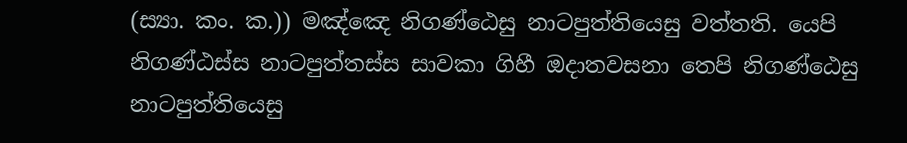(ස්‍යා. කං. ක.)) මඤ්ඤෙ නිගණ්ඨෙසු නාටපුත්තියෙසු වත්තති. යෙපි නිගණ්ඨස්ස නාටපුත්තස්ස සාවකා ගිහී ඔදාතවසනා තෙපි නිගණ්ඨෙසු නාටපුත්තියෙසු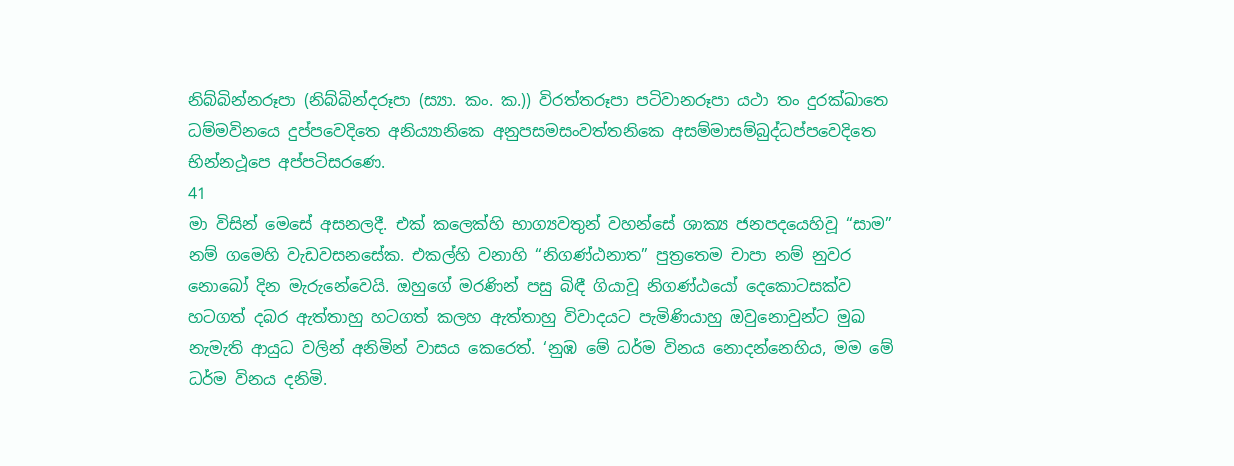නිබ්බින්නරූපා (නිබ්බින්දරූපා (ස්‍යා. කං. ක.)) විරත්තරූපා පටිවානරූපා යථා තං දුරක්ඛාතෙ ධම්මවිනයෙ දුප්පවෙදිතෙ අනිය්‍යානිකෙ අනුපසමසංවත්තනිකෙ අසම්මාසම්බුද්ධප්පවෙදිතෙ භින්නථූපෙ අප්පටිසරණෙ.
41
මා විසින් මෙසේ අසනලදී. එක් කලෙක්හි භාග්‍යවතුන් වහන්සේ ශාක්‍ය ජනපදයෙහිවූ “සාම” නම් ගමෙහි වැඩවසනසේක. එකල්හි වනාහි “නිගණ්ඨනාත” පුත්‍රතෙම චාපා නම් නුවර නොබෝ දින මැරුනේවෙයි. ඔහුගේ මරණින් පසු බිඳී ගියාවූ නිගණ්ඨයෝ දෙකොටසක්ව හටගත් දබර ඇත්තාහු හටගත් කලහ ඇත්තාහු විවාදයට පැමිණියාහු ඔවුනොවුන්ට මුඛ නැමැති ආයුධ වලින් අනිමින් වාසය කෙරෙත්. ‘නුඹ මේ ධර්ම විනය නොදන්නෙහිය, මම මේ ධර්ම විනය දනිමි.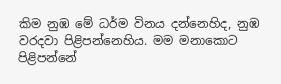කිම නුඹ මේ ධර්ම විනය දන්නෙහිද, නුඹ වරදවා පිළිපන්නෙහිය. මම මනාකොට පිළිපන්නේ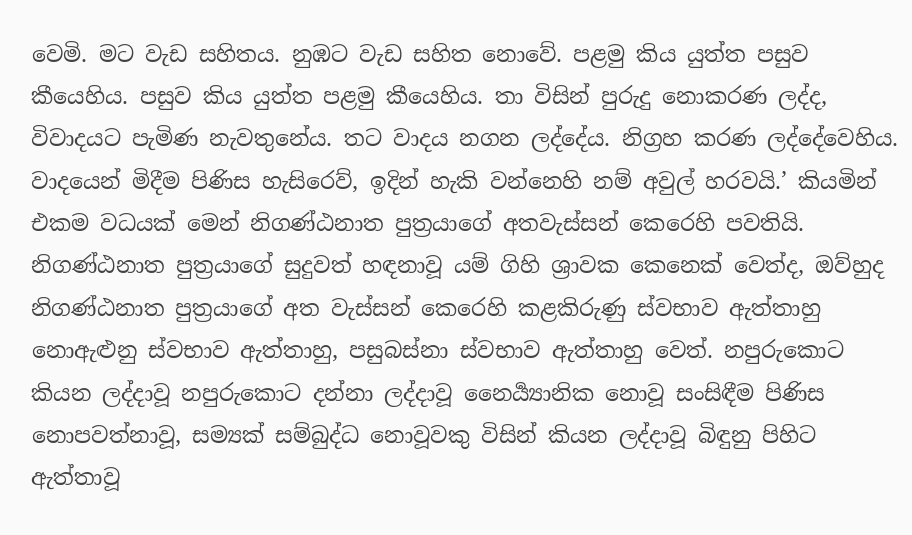වෙමි. මට වැඩ සහිතය. නුඹට වැඩ සහිත නොවේ. පළමු කිය යුත්ත පසුව කීයෙහිය. පසුව කිය යුත්ත පළමු කීයෙහිය. තා විසින් පුරුදු නොකරණ ලද්ද, විවාදයට පැමිණ නැවතුනේය. තට වාදය නගන ලද්දේය. නිග්‍රහ කරණ ලද්දේවෙහිය. වාදයෙන් මිදීම පිණිස හැසිරෙව්, ඉදින් හැකි වන්නෙහි නම් අවුල් හරවයි.’ කියමින් එකම වධයක් මෙන් නිගණ්ඨනාත පුත්‍රයාගේ අතවැස්සන් කෙරෙහි පවතියි. නිගණ්ඨනාත පුත්‍රයාගේ සුදුවත් හඳනාවූ යම් ගිහි ශ්‍රාවක කෙනෙක් වෙත්ද, ඔව්හුද නිගණ්ඨනාත පුත්‍රයාගේ අත වැස්සන් කෙරෙහි කළකිරුණු ස්වභාව ඇත්තාහු නොඇළුනු ස්වභාව ඇත්තාහු, පසුබස්නා ස්වභාව ඇත්තාහු වෙත්. නපුරුකොට කියන ලද්දාවූ නපුරුකොට දන්නා ලද්දාවූ නෛර්‍ය්‍යානික නොවූ සංසිඳීම පිණිස නොපවත්නාවූ, සම්‍යක් සම්බුද්ධ නොවූවකු විසින් කියන ලද්දාවූ බිඳුනු පිහිට ඇත්තාවූ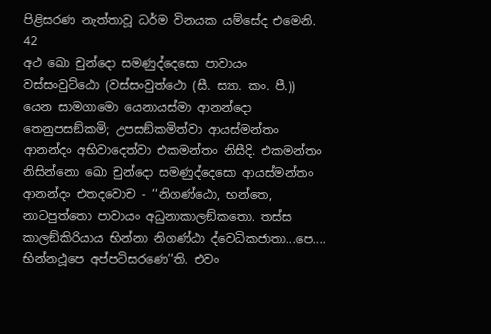පිළිසරණ නැත්තාවූ ධර්ම විනයක යම්සේද එමෙනි.
42
අථ ඛො චුන්දො සමණුද්දෙසො පාවායං වස්සංවුට්ඨො (වස්සංවුත්ථො (සී. ස්‍යා. කං. පී.)) යෙන සාමගාමො යෙනායස්මා ආනන්දො තෙනුපසඞ්කමි; උපසඞ්කමිත්වා ආයස්මන්තං ආනන්දං අභිවාදෙත්වා එකමන්තං නිසීදි. එකමන්තං නිසින්නො ඛො චුන්දො සමණුද්දෙසො ආයස්මන්තං ආනන්දං එතදවොච - ‘‘නිගණ්ඨො, භන්තෙ, නාටපුත්තො පාවායං අධුනාකාලඞ්කතො. තස්ස කාලඞ්කිරියාය භින්නා නිගණ්ඨා ද්වෙධිකජාතා...පෙ.... භින්නථූපෙ අප්පටිසරණෙ’’ති. එවං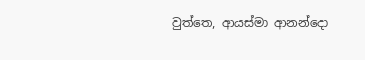වුත්තෙ, ආයස්මා ආනන්දො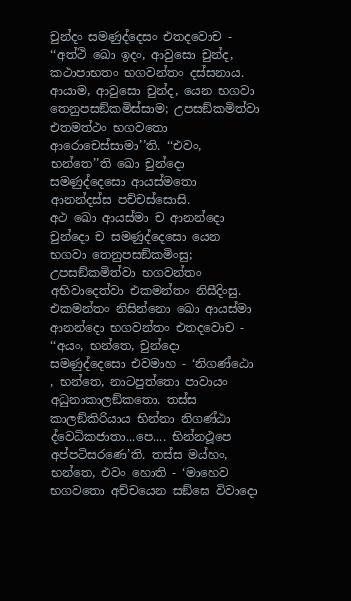චුන්දං සමණුද්දෙසං එතදවොච - ‘‘අත්ථි ඛො ඉදං, ආවුසො චුන්ද, කථාපාභතං භගවන්තං දස්සනාය. ආයාම, ආවුසො චුන්ද, යෙන භගවා තෙනුපසඞ්කමිස්සාම; උපසඞ්කමිත්වා එතමත්ථං භගවතො ආරොචෙස්සාමා’’ති. ‘‘එවං, භන්තෙ’’ති ඛො චුන්දො සමණුද්දෙසො ආයස්මතො ආනන්දස්ස පච්චස්සොසි.
අථ ඛො ආයස්මා ච ආනන්දො චුන්දො ච සමණුද්දෙසො යෙන භගවා තෙනුපසඞ්කමිංසු; උපසඞ්කමිත්වා භගවන්තං අභිවාදෙත්වා එකමන්තං නිසීදිංසු. එකමන්තං නිසින්නො ඛො ආයස්මා ආනන්දො භගවන්තං එතදවොච - ‘‘අයං, භන්තෙ, චුන්දො සමණුද්දෙසො එවමාහ - ‘නිගණ්ඨො , භන්තෙ, නාටපුත්තො පාවායං අධුනාකාලඞ්කතො. තස්ස කාලඞ්කිරියාය භින්නා නිගණ්ඨා ද්වෙධිකජාතා...පෙ.... භින්නථූපෙ අප්පටිසරණෙ’ති. තස්ස මය්හං, භන්තෙ, එවං හොති - ‘මාහෙව භගවතො අච්චයෙන සඞ්ඝෙ විවාදො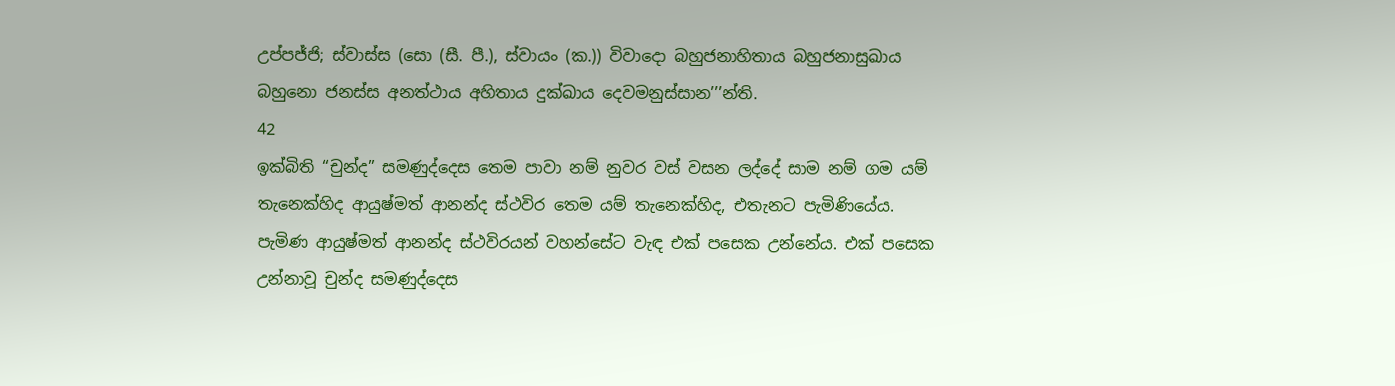උප්පජ්ජි; ස්වාස්ස (සො (සී. පී.), ස්වායං (ක.)) විවාදො බහුජනාහිතාය බහුජනාසුඛාය බහුනො ජනස්ස අනත්ථාය අහිතාය දුක්ඛාය දෙවමනුස්සාන’’’න්ති.
42
ඉක්බිති “චුන්ද” සමණුද්දෙස තෙම පාවා නම් නුවර වස් වසන ලද්දේ සාම නම් ගම යම් තැනෙක්හිද ආයුෂ්මත් ආනන්ද ස්ථවිර තෙම යම් තැනෙක්හිද, එතැනට පැමිණියේය. පැමිණ ආයුෂ්මත් ආනන්ද ස්ථවිරයන් වහන්සේට වැඳ එක් පසෙක උන්නේය. එක් පසෙක උන්නාවූ චුන්ද සමණුද්දෙස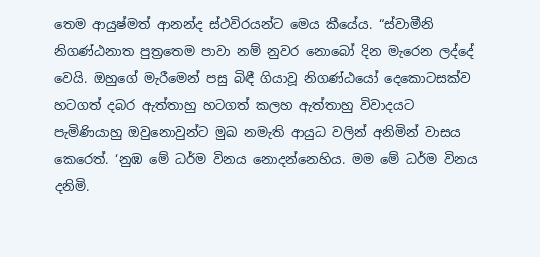තෙම ආයුෂ්මත් ආනන්ද ස්ථවිරයන්ට මෙය කීයේය. “ස්වාමීනි නිගණ්ඨනාත පුත්‍රතෙම පාවා නම් නුවර නොබෝ දින මැරෙන ලද්දේ වෙයි. ඔහුගේ මැරීමෙන් පසු බිඳී ගියාවූ නිගණ්ඨයෝ දෙකොටසක්ව හටගත් දබර ඇත්තාහු හටගත් කලහ ඇත්තාහු විවාදයට පැමිණියාහු ඔවුනොවුන්ට මුඛ නමැති ආයුධ වලින් අනිමින් වාසය කෙරෙත්. ‘නුඹ මේ ධර්ම විනය නොදන්නෙහිය. මම මේ ධර්ම විනය දනිමි.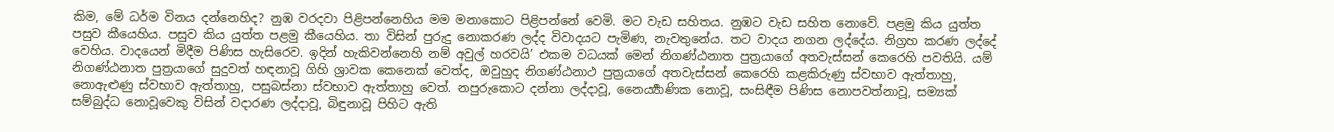කිම, මේ ධර්ම විනය දන්නෙහිද? නුඹ වරදවා පිළිපන්නෙහිය මම මනාකොට පිළිපන්නේ වෙමි. මට වැඩ සහිතය. නුඹට වැඩ සහිත නොවේ. පළමු කිය යුත්ත පසුව කීයෙහිය. පසුව කිය යුත්ත පළමු කීයෙහිය. තා විසින් පුරුදු නොකරණ ලද්ද විවාදයට පැමිණ, නැවතුනේය. තට වාදය නගන ලද්දේය. නිග්‍රහ කරණ ලද්දේ වෙහිය. වාදයෙන් මිදීම පිණිස හැසිරෙව. ඉදින් හැකිවන්නෙහි නම් අවුල් හරවයි’ එකම වධයක් මෙන් නිගණ්ඨනාත පුත්‍රයාගේ අතවැස්සන් කෙරෙහි පවතියි. යම් නිගණ්ඨනාත පුත්‍රයාගේ සුදුවත් හඳනාවූ ගිහි ශ්‍රාවක කෙනෙක් වෙත්ද, ඔවුහුද නිගණ්ඨනාථ පුත්‍රයාගේ අතවැස්සන් කෙරෙහි කළකිරුණු ස්වභාව ඇත්තාහු, නොඇළුණු ස්වභාව ඇත්තාහු, පසුබස්නා ස්වභාව ඇත්තාහු වෙත්. නපුරුකොට දන්නා ලද්දාවූ, නෛර්‍ය්‍යාණික නොවූ, සංසිඳීම පිණිස නොපවත්නාවූ, සම්‍යක් සම්බුද්ධ නොවූවෙකු විසින් වදාරණ ලද්දාවූ, බිඳුනාවූ පිහිට ඇති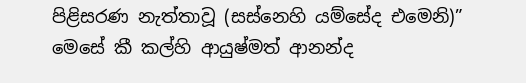පිළිසරණ නැත්තාවූ (සස්නෙහි යම්සේද එමෙනි)”
මෙසේ කී කල්හි ආයුෂ්මත් ආනන්ද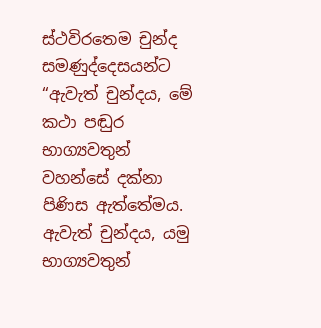ස්ථවිරතෙම චුන්ද සමණුද්දෙසයන්ට “ඇවැත් චුන්දය, මේ කථා පඬුර භාග්‍යවතුන් වහන්සේ දක්නා පිණිස ඇත්තේමය. ඇවැත් චුන්දය, යමු භාග්‍යවතුන්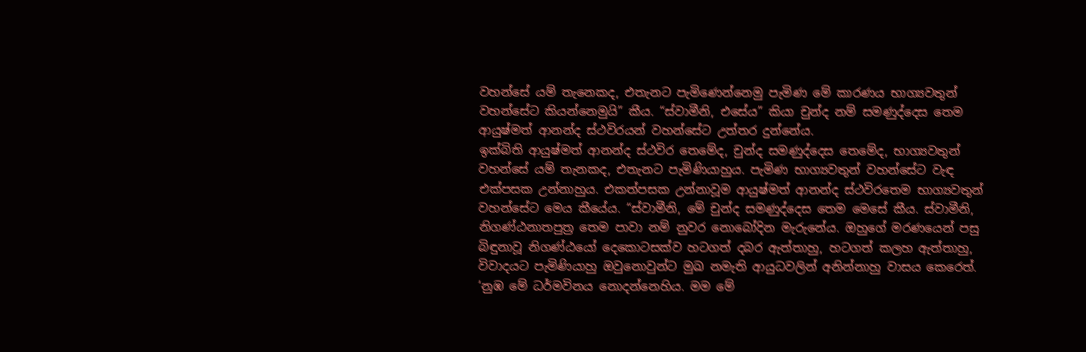වහන්සේ යම් තැනෙකද, එතැනට පැමිණෙන්නෙමු පැමිණ මේ කාරණය භාග්‍යවතුන් වහන්සේට කියන්නෙමුයි” කීය. “ස්වාමීනි, එසේය” කියා චුන්ද නම් සමණුද්දෙස තෙම ආයුෂ්මත් ආනන්ද ස්ථවිරයන් වහන්සේට උත්තර දුන්නේය.
ඉක්බිති ආයුෂ්මත් ආනන්ද ස්ථවිර තෙමේද, චුන්ද සමණුද්දෙස තෙමේද, භාග්‍යවතුන් වහන්සේ යම් තැනකද, එතැනට පැමිණියාහුය. පැමිණ භාග්‍යවතුන් වහන්සේට වැඳ එක්පසක උන්නාහුය. එකත්පසක උන්නාවූම ආයුෂ්මත් ආනන්ද ස්ථවිරතෙම භාග්‍යවතුන් වහන්සේට මෙය කීයේය. “ස්වාමීනි, මේ චුන්ද සමණුද්දෙස තෙම මෙසේ කීය. ස්වාමීනි, නිගණ්ඨනාතපුත්‍ර තෙම පාවා නම් නුවර නොබෝදින මැරුනේය. ඔහුගේ මරණයෙන් පසු බිඳුනාවූ නිගණ්ඨයෝ දෙකොටසක්ව හටගත් දබර ඇත්තාහු, හටගත් කලහ ඇත්තාහු, විවාදයට පැමිණියාහු ඔවුනොවුන්ට මුඛ නමැති ආයුධවලින් අනින්නාහු වාසය කෙරෙත්. ‘නුඹ මේ ධර්මවිනය නොදන්නෙහිය. මම මේ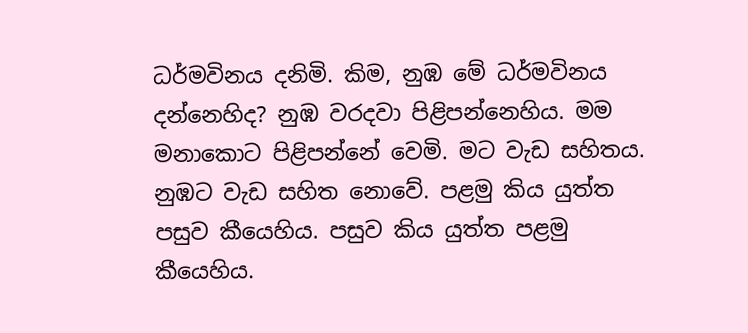ධර්මවිනය දනිමි. කිම, නුඹ මේ ධර්මවිනය දන්නෙහිද? නුඹ වරදවා පිළිපන්නෙහිය. මම මනාකොට පිළිපන්නේ වෙමි. මට වැඩ සහිතය. නුඹට වැඩ සහිත නොවේ. පළමු කිය යුත්ත පසුව කීයෙහිය. පසුව කිය යුත්ත පළමු කීයෙහිය.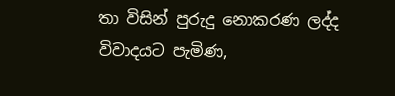තා විසින් පුරුදු නොකරණ ලද්ද විවාදයට පැමිණ,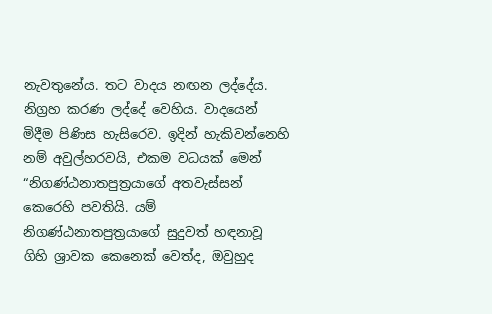නැවතුනේය. තට වාදය නඟන ලද්දේය. නිග්‍රහ කරණ ලද්දේ වෙහිය. වාදයෙන් මිදීම පිණිස හැසිරෙව. ඉදින් හැකිවන්නෙහි නම් අවුල්හරවයි, එකම වධයක් මෙන් “නිගණ්ඨනාතපුත්‍රයාගේ අතවැස්සන් කෙරෙහි පවතියි. යම් නිගණ්ඨනාතපුත්‍රයාගේ සුදුවත් හඳනාවූ ගිහි ශ්‍රාවක කෙනෙක් වෙත්ද, ඔවුහුද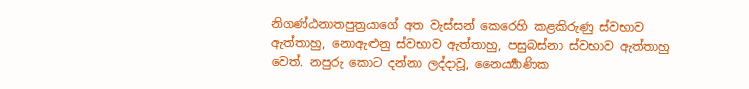නිගණ්ඨනාතපුත්‍රයාගේ අත වැස්සන් කෙරෙහි කළකිරුණු ස්වභාව ඇත්තාහු, නොඇළුනු ස්වභාව ඇත්තාහු, පසුබස්නා ස්වභාව ඇත්තාහු වෙත්. නපුරු කොට දන්නා ලද්දාවූ, නෛර්‍ය්‍යාණික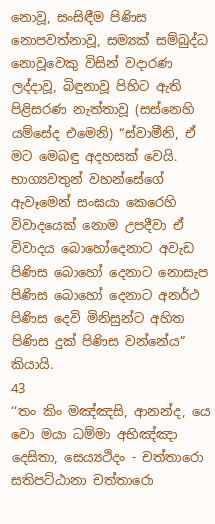නොවූ, සංසිඳීම පිණිස නොපවත්නාවූ, සම්‍යක් සම්බුද්ධ නොවූවෙකු විසින් වදාරණ ලද්දාවූ, බිඳුනාවූ පිහිට ඇති පිළිසරණ නැත්තාවූ (සස්නෙහි යම්සේද එමෙනි) “ස්වාමීනි, ඒ මට මෙබඳු අදහසක් වෙයි. භාග්‍යවතුන් වහන්සේගේ ඇවෑමෙන් සංඝයා කෙරෙහි විවාදයෙක් නොම උපදීවා ඒ විවාදය බොහෝදෙනාට අවැඩ පිණිස බොහෝ දෙනාට නොසැප පිණිස බොහෝ දෙනාට අනර්ථ පිණිස දෙවි මිනිසුන්ට අහිත පිණිස දුක් පිණිස වන්නේය” කියායි.
43
‘‘තං කිං මඤ්ඤසි, ආනන්ද, යෙ වො මයා ධම්මා අභිඤ්ඤා දෙසිතා, සෙය්‍යථිදං - චත්තාරො සතිපට්ඨානා චත්තාරො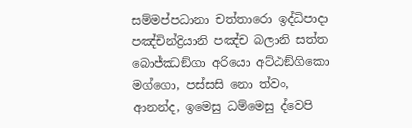සම්මප්පධානා චත්තාරො ඉද්ධිපාදා පඤ්චින්ද්‍රියානි පඤ්ච බලානි සත්ත බොජ්ඣඞ්ගා අරියො අට්ඨඞ්ගිකො මග්ගො, පස්සසි නො ත්වං, ආනන්ද, ඉමෙසු ධම්මෙසු ද්වෙපි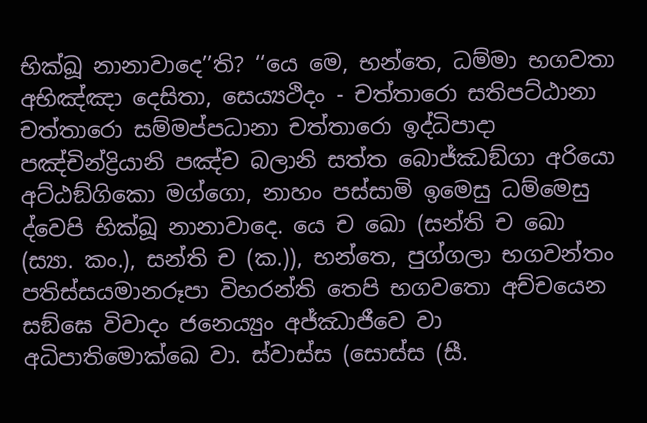භික්ඛූ නානාවාදෙ’’ති? ‘‘යෙ මෙ, භන්තෙ, ධම්මා භගවතා අභිඤ්ඤා දෙසිතා, සෙය්‍යථිදං - චත්තාරො සතිපට්ඨානා චත්තාරො සම්මප්පධානා චත්තාරො ඉද්ධිපාදා පඤ්චින්ද්‍රියානි පඤ්ච බලානි සත්ත බොජ්ඣඞ්ගා අරියො අට්ඨඞ්ගිකො මග්ගො, නාහං පස්සාමි ඉමෙසු ධම්මෙසු ද්වෙපි භික්ඛූ නානාවාදෙ. යෙ ච ඛො (සන්ති ච ඛො (ස්‍යා. කං.), සන්ති ච (ක.)), භන්තෙ, පුග්ගලා භගවන්තං පතිස්සයමානරූපා විහරන්ති තෙපි භගවතො අච්චයෙන සඞ්ඝෙ විවාදං ජනෙය්‍යුං අජ්ඣාජීවෙ වා අධිපාතිමොක්ඛෙ වා. ස්වාස්ස (සොස්ස (සී.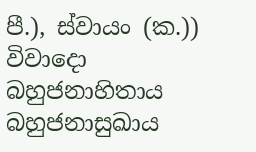පී.), ස්වායං (ක.)) විවාදො බහුජනාහිතාය බහුජනාසුඛාය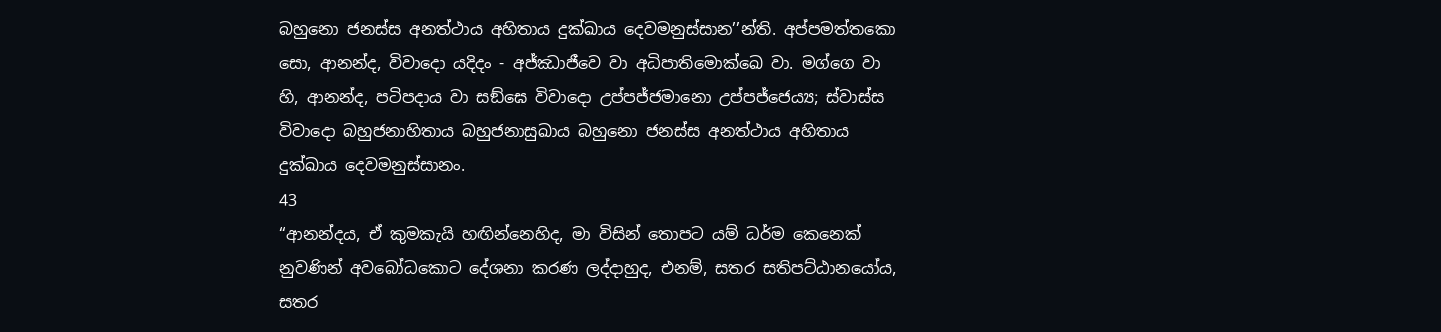බහුනො ජනස්ස අනත්ථාය අහිතාය දුක්ඛාය දෙවමනුස්සාන’’න්ති. අප්පමත්තකො සො, ආනන්ද, විවාදො යදිදං - අජ්ඣාජීවෙ වා අධිපාතිමොක්ඛෙ වා. මග්ගෙ වා හි, ආනන්ද, පටිපදාය වා සඞ්ඝෙ විවාදො උප්පජ්ජමානො උප්පජ්ජෙය්‍ය; ස්වාස්ස විවාදො බහුජනාහිතාය බහුජනාසුඛාය බහුනො ජනස්ස අනත්ථාය අහිතාය දුක්ඛාය දෙවමනුස්සානං.
43
“ආනන්දය, ඒ කුමකැයි හඟින්නෙහිද, මා විසින් තොපට යම් ධර්ම කෙනෙක් නුවණින් අවබෝධකොට දේශනා කරණ ලද්දාහුද, එනම්, සතර සතිපට්ඨානයෝය, සතර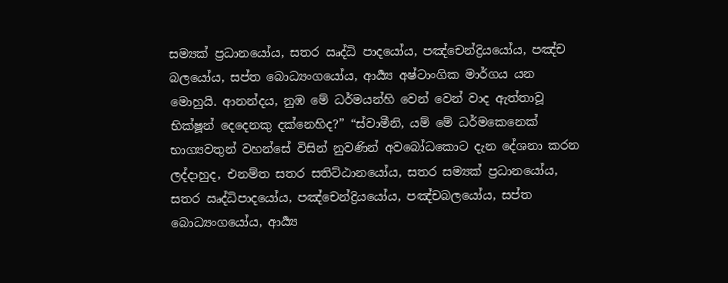සම්‍යක් ප්‍රධානයෝය, සතර ඍද්ධි පාදයෝය, පඤ්චෙන්ද්‍රියයෝය, පඤ්ච බලයෝය, සප්ත බොධ්‍යංගයෝය, ආර්‍ය්‍ය අෂ්ටාංගික මාර්ගය යන මොහුයි. ආනන්දය, නුඹ මේ ධර්මයන්හි වෙන් වෙන් වාද ඇත්තාවූ භික්ෂූන් දෙදෙනකු දක්නෙහිද?” “ස්වාමීනි, යම් මේ ධර්මකෙනෙක් භාග්‍යවතුන් වහන්සේ විසින් නුවණින් අවබෝධකොට දැන දේශනා කරන ලද්දාහුද, එනම්ත සතර සතිට්ඨානයෝය, සතර සම්‍යක් ප්‍රධානයෝය, සතර ඍද්ධිපාදයෝය, පඤ්චෙන්ද්‍රියයෝය, පඤ්චබලයෝය, සප්ත බොධ්‍යංගයෝය, ආර්‍ය්‍ය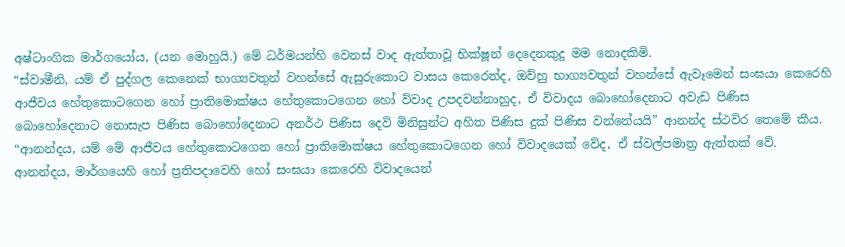අෂ්ටාංගික මාර්ගයෝය, (යන මොහුයි.) මේ ධර්මයන්හි වෙනස් වාද ඇත්තාවූ භික්ෂූන් දෙදෙනකුදු මම නොදකිමි.
“ස්වාමීනි, යම් ඒ පුද්ගල කෙනෙක් භාග්‍යවතුන් වහන්සේ ඇසුරුකොට වාසය කෙරෙත්ද, ඔව්හු භාග්‍යවතුන් වහන්සේ ඇවෑමෙන් සංඝයා කෙරෙහි ආජීවය හේතුකොටගෙන හෝ ප්‍රාතිමොක්ෂය හේතුකොටගෙන හෝ විවාද උපදවන්නාහුද, ඒ විවාදය බොහෝදෙනාට අවැඩ පිණිස බොහෝදෙනාට නොසැප පිණිස බොහෝදෙනාට අනර්ථ පිණිස දෙවි මිනිසුන්ට අහිත පිණිස දුක් පිණිස වන්නේයයි” ආනන්ද ස්ථවිර තෙමේ කීය.
“ආනන්දය, යම් මේ ආජීවය හේතුකොටගෙන හෝ ප්‍රාතිමොක්ෂය හේතුකොටගෙන හෝ විවාදයෙක් වේද, ඒ ස්වල්පමාත්‍ර ඇත්තක් වේ. ආනන්දය, මාර්ගයෙහි හෝ ප්‍රතිපදාවෙහි හෝ සංඝයා කෙරෙහි විවාදයෙන්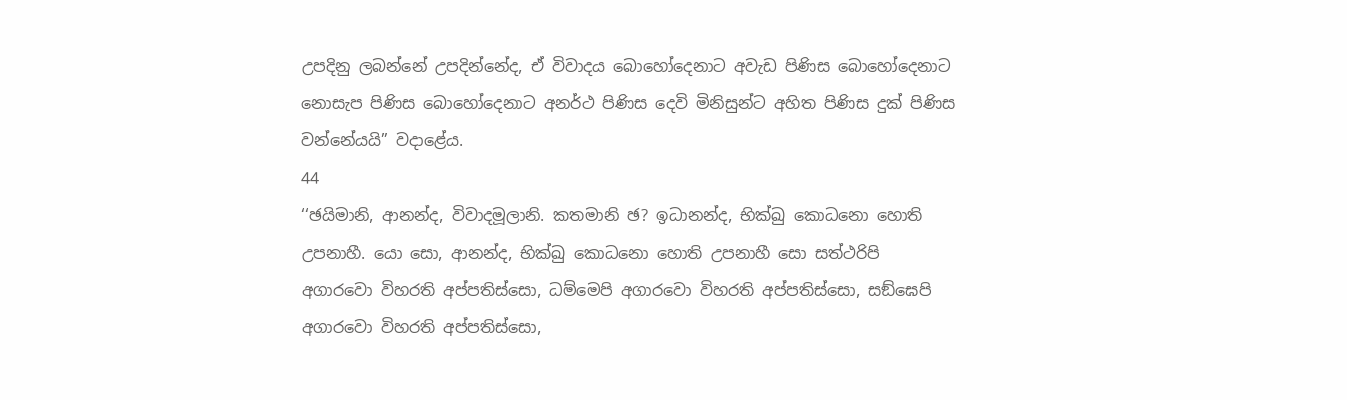උපදිනු ලබන්නේ උපදින්නේද, ඒ විවාදය බොහෝදෙනාට අවැඩ පිණිස බොහෝදෙනාට නොසැප පිණිස බොහෝදෙනාට අනර්ථ පිණිස දෙවි මිනිසුන්ට අහිත පිණිස දුක් පිණිස වන්නේයයි” වදාළේය.
44
‘‘ඡයිමානි, ආනන්ද, විවාදමූලානි. කතමානි ඡ? ඉධානන්ද, භික්ඛු කොධනො හොති උපනාහී. යො සො, ආනන්ද, භික්ඛු කොධනො හොති උපනාහී සො සත්ථරිපි අගාරවො විහරති අප්පතිස්සො, ධම්මෙපි අගාරවො විහරති අප්පතිස්සො, සඞ්ඝෙපි අගාරවො විහරති අප්පතිස්සො,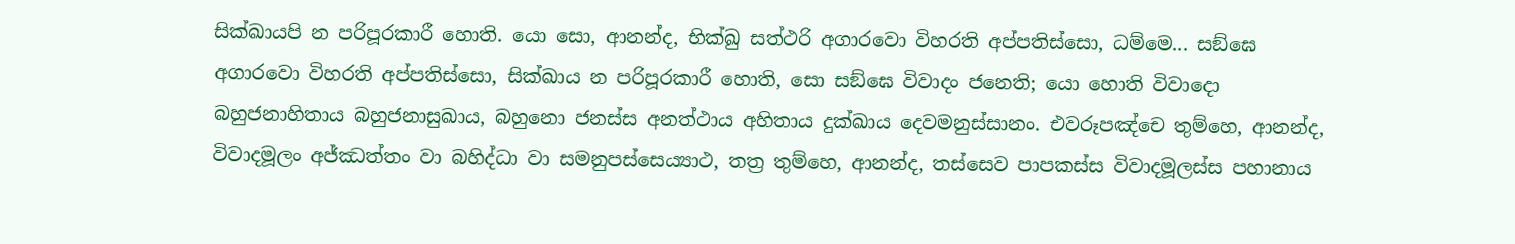සික්ඛායපි න පරිපූරකාරී හොති. යො සො, ආනන්ද, භික්ඛු සත්ථරි අගාරවො විහරති අප්පතිස්සො, ධම්මෙ... සඞ්ඝෙ අගාරවො විහරති අප්පතිස්සො, සික්ඛාය න පරිපූරකාරී හොති, සො සඞ්ඝෙ විවාදං ජනෙති; යො හොති විවාදො බහුජනාහිතාය බහුජනාසුඛාය, බහුනො ජනස්ස අනත්ථාය අහිතාය දුක්ඛාය දෙවමනුස්සානං. එවරූපඤ්චෙ තුම්හෙ, ආනන්ද, විවාදමූලං අජ්ඣත්තං වා බහිද්ධා වා සමනුපස්සෙය්‍යාථ, තත්‍ර තුම්හෙ, ආනන්ද, තස්සෙව පාපකස්ස විවාදමූලස්ස පහානාය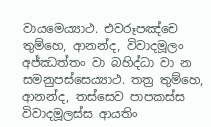වායමෙය්‍යාථ. එවරූපඤ්චෙ තුම්හෙ, ආනන්ද, විවාදමූලං අජ්ඣත්තං වා බහිද්ධා වා න සමනුපස්සෙය්‍යාථ. තත්‍ර තුම්හෙ, ආනන්ද, තස්සෙව පාපකස්ස විවාදමූලස්ස ආයතිං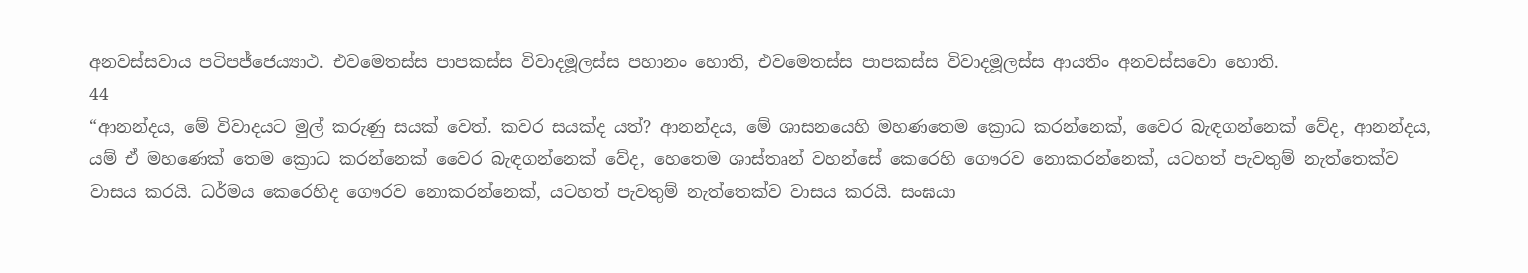අනවස්සවාය පටිපජ්ජෙය්‍යාථ. එවමෙතස්ස පාපකස්ස විවාදමූලස්ස පහානං හොති, එවමෙතස්ස පාපකස්ස විවාදමූලස්ස ආයතිං අනවස්සවො හොති.
44
“ආනන්දය, මේ විවාදයට මුල් කරුණු සයක් වෙත්. කවර සයක්ද යත්? ආනන්දය, මේ ශාසනයෙහි මහණතෙම ක්‍රොධ කරන්නෙක්, වෛර බැඳගන්නෙක් වේද, ආනන්දය, යම් ඒ මහණෙක් තෙම ක්‍රොධ කරන්නෙක් වෛර බැඳගන්නෙක් වේද, හෙතෙම ශාස්තෘන් වහන්සේ කෙරෙහි ගෞරව නොකරන්නෙක්, යටහත් පැවතුම් නැත්තෙක්ව වාසය කරයි. ධර්මය කෙරෙහිද ගෞරව නොකරන්නෙක්, යටහත් පැවතුම් නැත්තෙක්ව වාසය කරයි. සංඝයා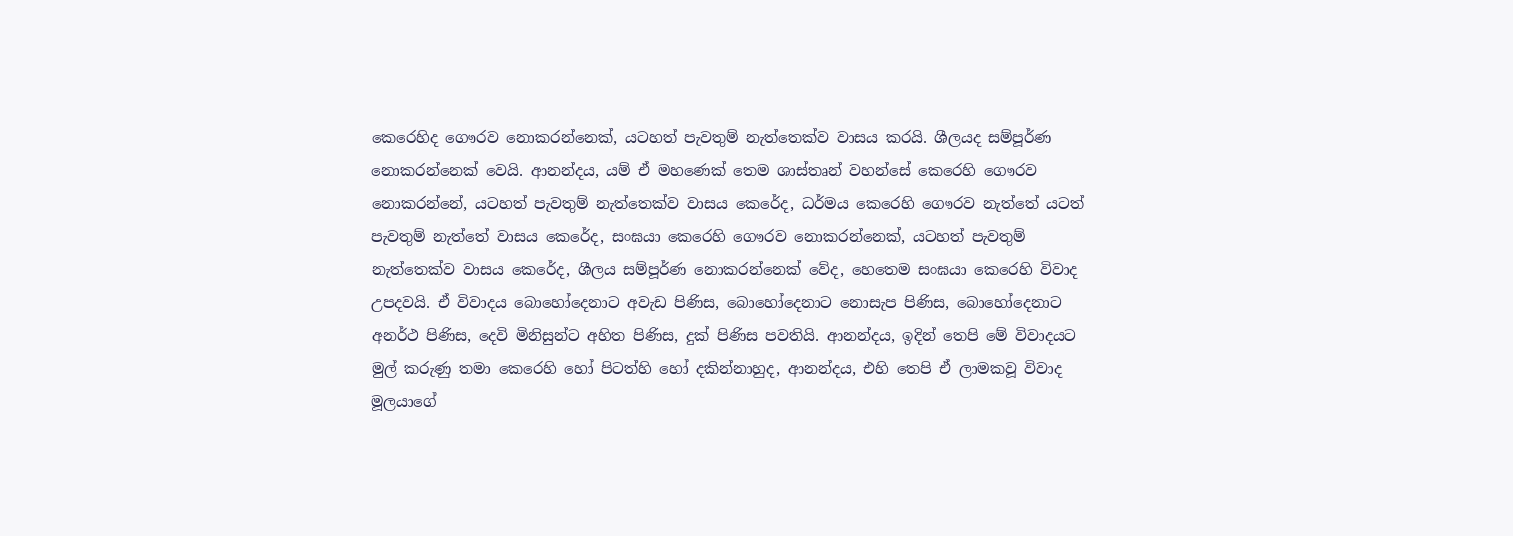කෙරෙහිද ගෞරව නොකරන්නෙක්, යටහත් පැවතුම් නැත්තෙක්ව වාසය කරයි. ශීලයද සම්පූර්ණ නොකරන්නෙක් වෙයි. ආනන්දය, යම් ඒ මහණෙක් තෙම ශාස්තෘන් වහන්සේ කෙරෙහි ගෞරව නොකරන්නේ, යටහත් පැවතුම් නැත්තෙක්ව වාසය කෙරේද, ධර්මය කෙරෙහි ගෞරව නැත්තේ යටත් පැවතුම් නැත්තේ වාසය කෙරේද, සංඝයා කෙරෙහි ගෞරව නොකරන්නෙක්, යටහත් පැවතුම් නැත්තෙක්ව වාසය කෙරේද, ශීලය සම්පූර්ණ නොකරන්නෙක් වේද, හෙතෙම සංඝයා කෙරෙහි විවාද උපදවයි. ඒ විවාදය බොහෝදෙනාට අවැඩ පිණිස, බොහෝදෙනාට නොසැප පිණිස, බොහෝදෙනාට අනර්ථ පිණිස, දෙවි මිනිසුන්ට අහිත පිණිස, දුක් පිණිස පවතියි. ආනන්දය, ඉදින් තෙපි මේ විවාදයට මුල් කරුණු තමා කෙරෙහි හෝ පිටත්හි හෝ දකින්නාහුද, ආනන්දය, එහි තෙපි ඒ ලාමකවූ විවාද මූලයාගේ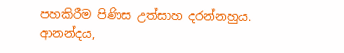පහකිරීම පිණිස උත්සාහ දරන්නහුය. ආනන්දය,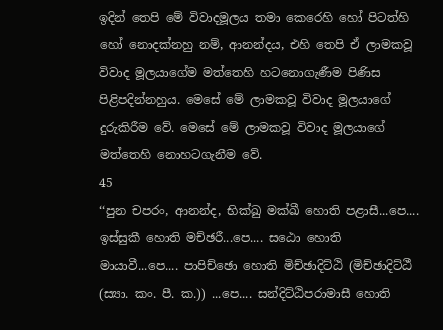ඉදින් තෙපි මේ විවාදමූලය තමා කෙරෙහි හෝ පිටත්හි හෝ නොදක්නහු නම්, ආනන්දය, එහි තෙපි ඒ ලාමකවූ විවාද මූලයාගේම මත්තෙහි හටනොගැණීම පිණිස පිළිපදින්නහුය. මෙසේ මේ ලාමකවූ විවාද මූලයාගේ දුරුකිරීම වේ. මෙසේ මේ ලාමකවූ විවාද මූලයාගේ මත්තෙහි නොහටගැනීම වේ.
45
‘‘පුන චපරං, ආනන්ද, භික්ඛු මක්ඛී හොති පළාසී...පෙ.... ඉස්සුකී හොති මච්ඡරී...පෙ.... සඨො හොති මායාවී...පෙ.... පාපිච්ඡො හොති මිච්ඡාදිට්ඨි (මිච්ඡාදිට්ඨී (ස්‍යා. කං. පී. ක.)) ...පෙ.... සන්දිට්ඨිපරාමාසී හොති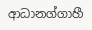ආධානග්ගාහී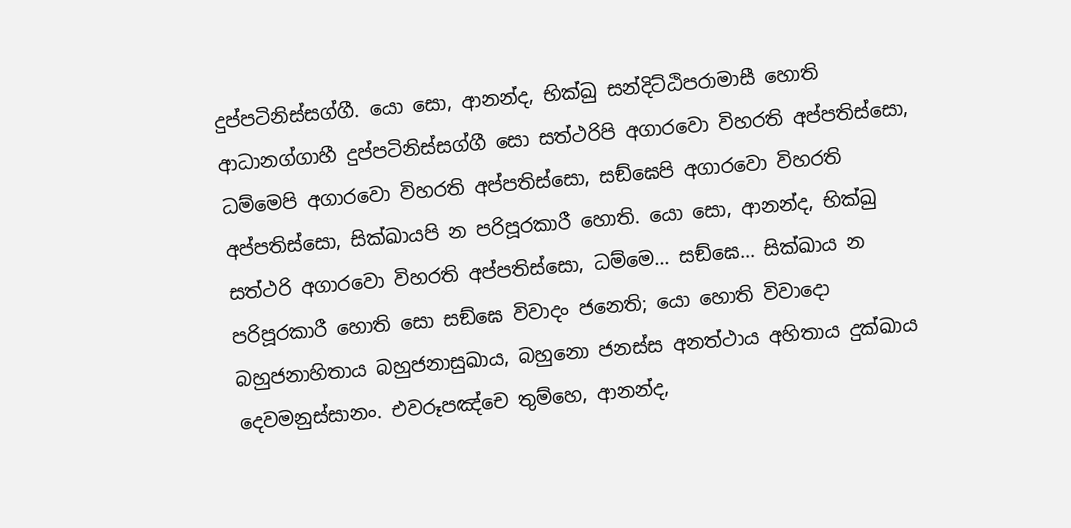දුප්පටිනිස්සග්ගී. යො සො, ආනන්ද, භික්ඛු සන්දිට්ඨිපරාමාසී හොති ආධානග්ගාහී දුප්පටිනිස්සග්ගී සො සත්ථරිපි අගාරවො විහරති අප්පතිස්සො, ධම්මෙපි අගාරවො විහරති අප්පතිස්සො, සඞ්ඝෙපි අගාරවො විහරති අප්පතිස්සො, සික්ඛායපි න පරිපූරකාරී හොති. යො සො, ආනන්ද, භික්ඛු සත්ථරි අගාරවො විහරති අප්පතිස්සො, ධම්මෙ... සඞ්ඝෙ... සික්ඛාය න පරිපූරකාරී හොති සො සඞ්ඝෙ විවාදං ජනෙති; යො හොති විවාදො බහුජනාහිතාය බහුජනාසුඛාය, බහුනො ජනස්ස අනත්ථාය අහිතාය දුක්ඛාය දෙවමනුස්සානං. එවරූපඤ්චෙ තුම්හෙ, ආනන්ද,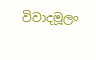විවාදමූලං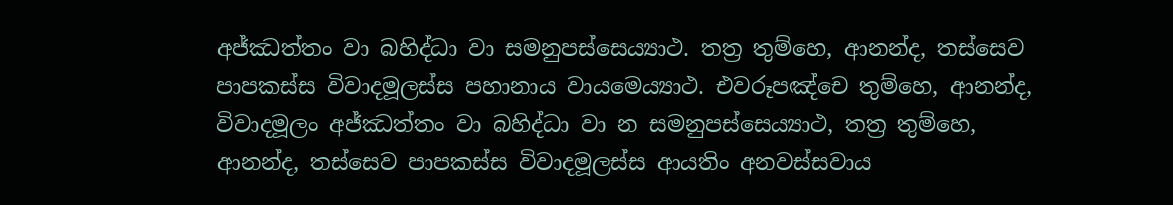අජ්ඣත්තං වා බහිද්ධා වා සමනුපස්සෙය්‍යාථ. තත්‍ර තුම්හෙ, ආනන්ද, තස්සෙව පාපකස්ස විවාදමූලස්ස පහානාය වායමෙය්‍යාථ. එවරූපඤ්චෙ තුම්හෙ, ආනන්ද, විවාදමූලං අජ්ඣත්තං වා බහිද්ධා වා න සමනුපස්සෙය්‍යාථ, තත්‍ර තුම්හෙ, ආනන්ද, තස්සෙව පාපකස්ස විවාදමූලස්ස ආයතිං අනවස්සවාය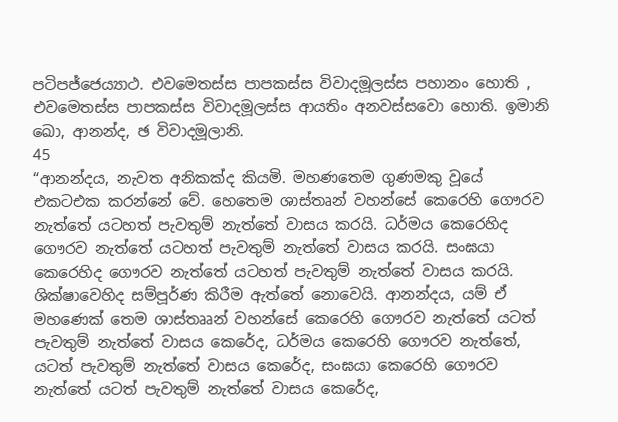පටිපජ්ජෙය්‍යාථ. එවමෙතස්ස පාපකස්ස විවාදමූලස්ස පහානං හොති , එවමෙතස්ස පාපකස්ස විවාදමූලස්ස ආයතිං අනවස්සවො හොති. ඉමානි ඛො, ආනන්ද, ඡ විවාදමූලානි.
45
“ආනන්දය, නැවත අනිකක්ද කියමි. මහණතෙම ගුණමකු වූයේ එකටඑක කරන්නේ වේ. හෙතෙම ශාස්තෘන් වහන්සේ කෙරෙහි ගෞරව නැත්තේ යටහත් පැවතුම් නැත්තේ වාසය කරයි. ධර්මය කෙරෙහිද ගෞරව නැත්තේ යටහත් පැවතුම් නැත්තේ වාසය කරයි. සංඝයා කෙරෙහිද ගෞරව නැත්තේ යටහත් පැවතුම් නැත්තේ වාසය කරයි. ශික්ෂාවෙහිද සම්පූර්ණ කිරීම ඇත්තේ නොවෙයි. ආනන්දය, යම් ඒ මහණෙක් තෙම ශාස්තෲන් වහන්සේ කෙරෙහි ගෞරව නැත්තේ යටත් පැවතුම් නැත්තේ වාසය කෙරේද, ධර්මය කෙරෙහි ගෞරව නැත්තේ, යටත් පැවතුම් නැත්තේ වාසය කෙරේද, සංඝයා කෙරෙහි ගෞරව නැත්තේ යටත් පැවතුම් නැත්තේ වාසය කෙරේද,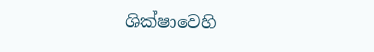ශික්ෂාවෙහි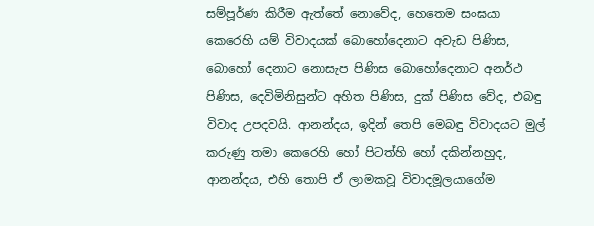සම්පූර්ණ කිරීම ඇත්තේ නොවේද, හෙතෙම සංඝයා කෙරෙහි යම් විවාදයක් බොහෝදෙනාට අවැඩ පිණිස, බොහෝ දෙනාට නොසැප පිණිස බොහෝදෙනාට අනර්ථ පිණිස, දෙවිමිනිසුන්ට අහිත පිණිස, දුක් පිණිස වේද, එබඳු විවාද උපදවයි. ආනන්දය, ඉදින් තෙපි මෙබඳු විවාදයට මුල් කරුණු තමා කෙරෙහි හෝ පිටත්හි හෝ දකින්නහුද, ආනන්දය, එහි තොපි ඒ ලාමකවූ විවාදමූලයාගේම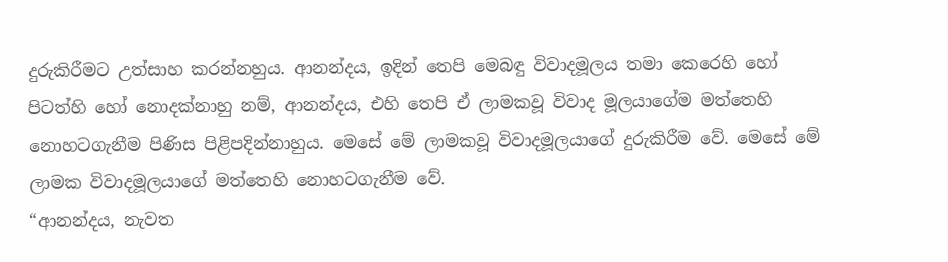දුරුකිරීමට උත්සාහ කරන්නහුය. ආනන්දය, ඉදින් තෙපි මෙබඳු විවාදමූලය තමා කෙරෙහි හෝ පිටත්හි හෝ නොදක්නාහු නම්, ආනන්දය, එහි තෙපි ඒ ලාමකවූ විවාද මූලයාගේම මත්තෙහි නොහටගැනීම පිණිස පිළිපදින්නාහුය. මෙසේ මේ ලාමකවූ විවාදමූලයාගේ දුරුකිරීම වේ. මෙසේ මේ ලාමක විවාදමූලයාගේ මත්තෙහි නොහටගැනීම වේ.
“ආනන්දය, නැවත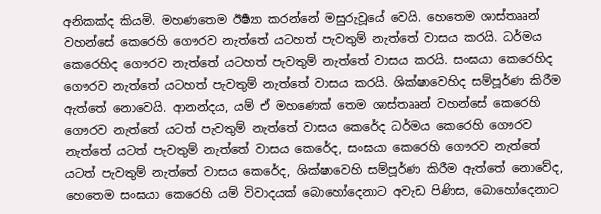අනිකක්ද කියමි. මහණතෙම ඊර්‍ෂ්‍යා කරන්නේ මසුරුවූයේ වෙයි. හෙතෙම ශාස්තෲන් වහන්සේ කෙරෙහි ගෞරව නැත්තේ යටහත් පැවතුම් නැත්තේ වාසය කරයි. ධර්මය කෙරෙහිද ගෞරව නැත්තේ යටහත් පැවතුම් නැත්තේ වාසය කරයි. සංඝයා කෙරෙහිද ගෞරව නැත්තේ යටහත් පැවතුම් නැත්තේ වාසය කරයි. ශික්ෂාවෙහිද සම්පූර්ණ කිරීම ඇත්තේ නොවෙයි. ආනන්දය, යම් ඒ මහණෙක් තෙම ශාස්තෲන් වහන්සේ කෙරෙහි ගෞරව නැත්තේ යටත් පැවතුම් නැත්තේ වාසය කෙරේද ධර්මය කෙරෙහි ගෞරව නැත්තේ යටත් පැවතුම් නැත්තේ වාසය කෙරේද, සංඝයා කෙරෙහි ගෞරව නැත්තේ යටත් පැවතුම් නැත්තේ වාසය කෙරේද, ශික්ෂාවෙහි සම්පූර්ණ කිරීම ඇත්තේ නොවේද, හෙතෙම සංඝයා කෙරෙහි යම් විවාදයක් බොහෝදෙනාට අවැඩ පිණිස, බොහෝදෙනාට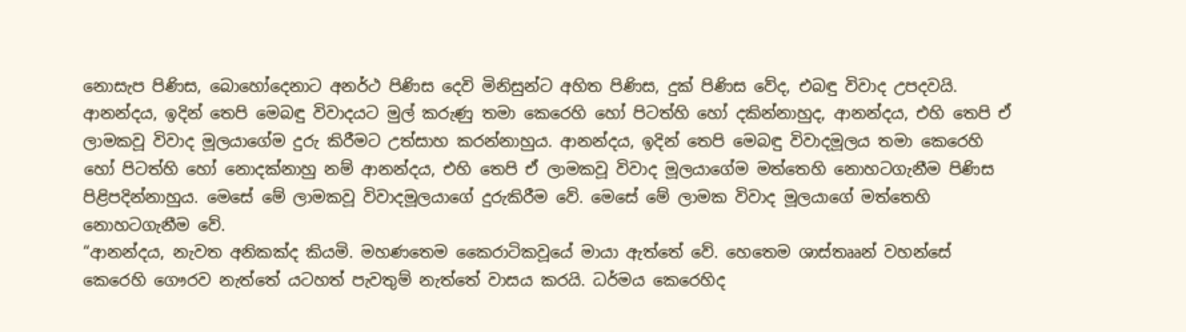නොසැප පිණිස, බොහෝදෙනාට අනර්ථ පිණිස දෙවි මිනිසුන්ට අහිත පිණිස, දුක් පිණිස වේද, එබඳු විවාද උපදවයි. ආනන්දය, ඉදින් තෙපි මෙබඳු විවාදයට මුල් කරුණු තමා කෙරෙහි හෝ පිටත්හි හෝ දකින්නාහුද, ආනන්දය, එහි තෙපි ඒ ලාමකවූ විවාද මූලයාගේම දුරු කිරීමට උත්සාහ කරන්නාහුය. ආනන්දය, ඉදින් තෙපි මෙබඳු විවාදමූලය තමා කෙරෙහි හෝ පිටත්හි හෝ නොදක්නාහු නම් ආනන්දය, එහි තෙපි ඒ ලාමකවූ විවාද මූලයාගේම මත්තෙහි නොහටගැනීම පිණිස පිළිපදින්නාහුය. මෙසේ මේ ලාමකවූ විවාදමූලයාගේ දුරුකිරීම වේ. මෙසේ මේ ලාමක විවාද මූලයාගේ මත්තෙහි නොහටගැනීම වේ.
“ආනන්දය, නැවත අනිකක්ද කියමි. මහණතෙම කෛරාටිකවූයේ මායා ඇත්තේ වේ. හෙතෙම ශාස්තෲන් වහන්සේ කෙරෙහි ගෞරව නැත්තේ යටහත් පැවතුම් නැත්තේ වාසය කරයි. ධර්මය කෙරෙහිද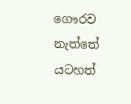ගෞරව නැත්තේ යටහත්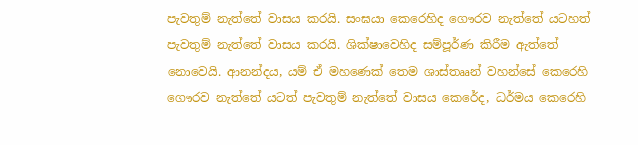පැවතුම් නැත්තේ වාසය කරයි. සංඝයා කෙරෙහිද ගෞරව නැත්තේ යටහත් පැවතුම් නැත්තේ වාසය කරයි. ශික්ෂාවෙහිද සම්පූර්ණ කිරීම ඇත්තේ නොවෙයි. ආනන්දය, යම් ඒ මහණෙක් තෙම ශාස්තෲන් වහන්සේ කෙරෙහි ගෞරව නැත්තේ යටත් පැවතුම් නැත්තේ වාසය කෙරේද, ධර්මය කෙරෙහි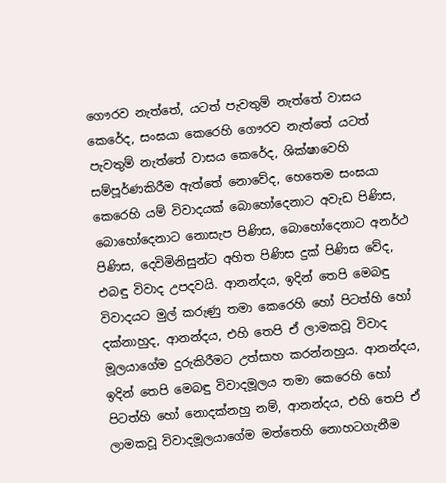ගෞරව නැත්තේ, යටත් පැවතුම් නැත්තේ වාසය කෙරේද, සංඝයා කෙරෙහි ගෞරව නැත්තේ යටත් පැවතුම් නැත්තේ වාසය කෙරේද, ශික්ෂාවෙහි සම්පූර්ණකිරීම ඇත්තේ නොවේද, හෙතෙම සංඝයා කෙරෙහි යම් විවාදයක් බොහෝදෙනාට අවැඩ පිණිස, බොහෝදෙනාට නොසැප පිණිස, බොහෝදෙනාට අනර්ථ පිණිස, දෙවිමිනිසුන්ට අහිත පිණිස දුක් පිණිස වේද, එබඳු විවාද උපදවයි. ආනන්දය, ඉදින් තෙපි මෙබඳු විවාදයට මුල් කරුණු තමා කෙරෙහි හෝ පිටත්හි හෝ දක්නාහුද, ආනන්දය, එහි තෙපි ඒ ලාමකවූ විවාද මූලයාගේම දුරුකිරීමට උත්සාහ කරන්නහුය. ආනන්දය, ඉදින් තෙපි මෙබඳු විවාදමූලය තමා කෙරෙහි හෝ පිටත්හි හෝ නොදක්නහු නම්, ආනන්දය, එහි තෙපි ඒ ලාමකවූ විවාදමූලයාගේම මත්තෙහි නොහටගැනීම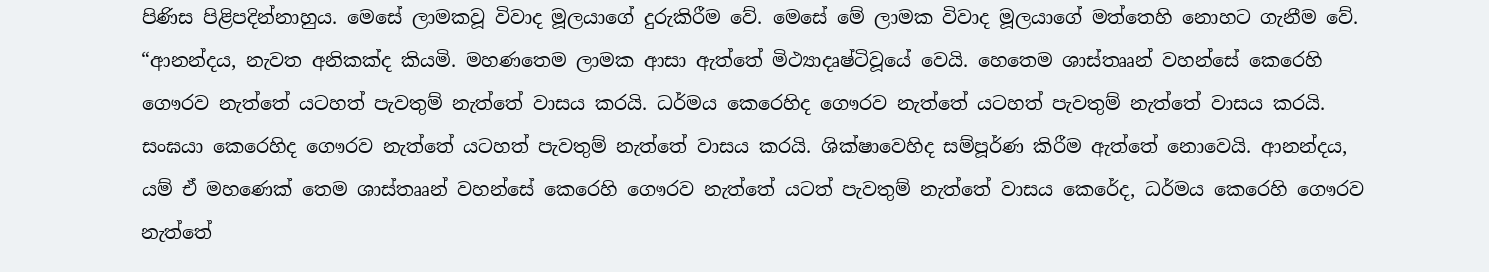පිණිස පිළිපදින්නාහුය. මෙසේ ලාමකවූ විවාද මූලයාගේ දුරුකිරීම වේ. මෙසේ මේ ලාමක විවාද මූලයාගේ මත්තෙහි නොහට ගැනීම වේ.
“ආනන්දය, නැවත අනිකක්ද කියමි. මහණතෙම ලාමක ආසා ඇත්තේ මිථ්‍යාදෘෂ්ටිවූයේ වෙයි. හෙතෙම ශාස්තෲන් වහන්සේ කෙරෙහි ගෞරව නැත්තේ යටහත් පැවතුම් නැත්තේ වාසය කරයි. ධර්මය කෙරෙහිද ගෞරව නැත්තේ යටහත් පැවතුම් නැත්තේ වාසය කරයි. සංඝයා කෙරෙහිද ගෞරව නැත්තේ යටහත් පැවතුම් නැත්තේ වාසය කරයි. ශික්ෂාවෙහිද සම්පූර්ණ කිරීම ඇත්තේ නොවෙයි. ආනන්දය, යම් ඒ මහණෙක් තෙම ශාස්තෲන් වහන්සේ කෙරෙහි ගෞරව නැත්තේ යටත් පැවතුම් නැත්තේ වාසය කෙරේද, ධර්මය කෙරෙහි ගෞරව නැත්තේ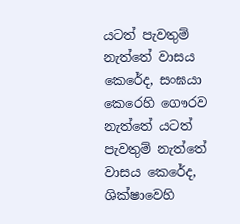යටත් පැවතුම් නැත්තේ වාසය කෙරේද, සංඝයා කෙරෙහි ගෞරව නැත්තේ යටත් පැවතුම් නැත්තේ වාසය කෙරේද, ශික්ෂාවෙහි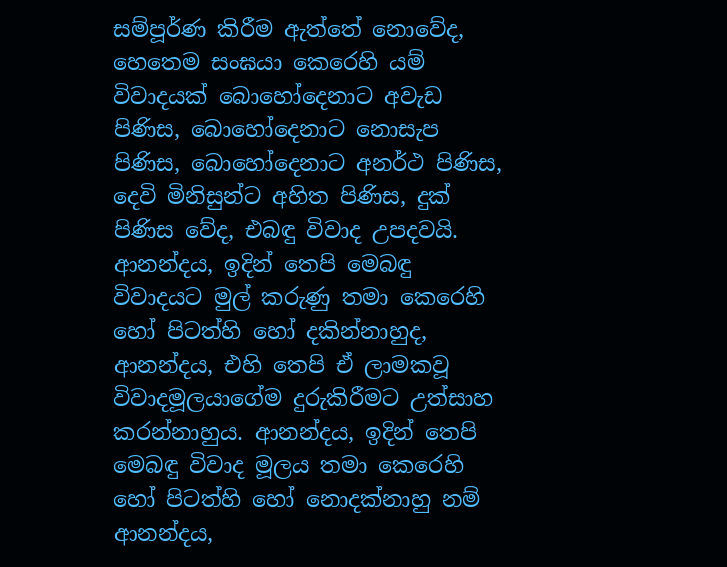සම්පූර්ණ කිරීම ඇත්තේ නොවේද, හෙතෙම සංඝයා කෙරෙහි යම් විවාදයක් බොහෝදෙනාට අවැඩ පිණිස, බොහෝදෙනාට නොසැප පිණිස, බොහෝදෙනාට අනර්ථ පිණිස, දෙවි මිනිසුන්ට අහිත පිණිස, දුක් පිණිස වේද, එබඳු විවාද උපදවයි. ආනන්දය, ඉදින් තෙපි මෙබඳු විවාදයට මුල් කරුණු තමා කෙරෙහි හෝ පිටත්හි හෝ දකින්නාහුද, ආනන්දය, එහි තෙපි ඒ ලාමකවූ විවාදමූලයාගේම දුරුකිරීමට උත්සාහ කරන්නාහුය. ආනන්දය, ඉදින් තෙපි මෙබඳු විවාද මූලය තමා කෙරෙහි හෝ පිටත්හි හෝ නොදක්නාහු නම් ආනන්දය,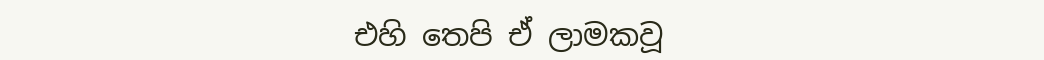එහි තෙපි ඒ ලාමකවූ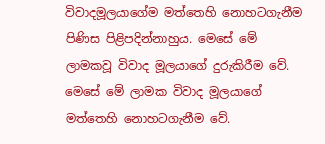විවාදමූලයාගේම මත්තෙහි නොහටගැනීම පිණිස පිළිපදින්නාහුය. මෙසේ මේ ලාමකවූ විවාද මූලයාගේ දුරුකිරීම වේ. මෙසේ මේ ලාමක විවාද මූලයාගේ මත්තෙහි නොහටගැනීම වේ.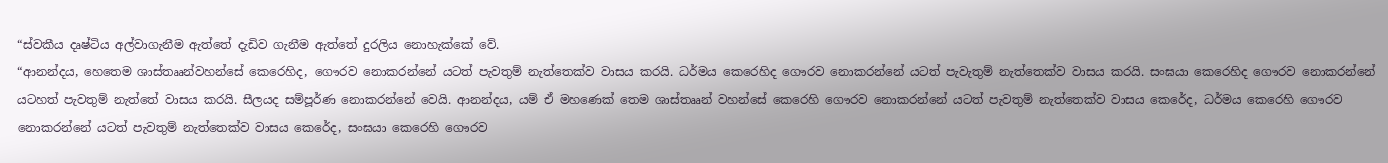“ස්වකීය දෘෂ්ටිය අල්වාගැනීම ඇත්තේ දැඩිව ගැනීම ඇත්තේ දුරලිය නොහැක්කේ වේ.
“ආනන්දය, හෙතෙම ශාස්තෲන්වහන්සේ කෙරෙහිද, ගෞරව නොකරන්නේ යටත් පැවතුම් නැත්තෙක්ව වාසය කරයි. ධර්මය කෙරෙහිද ගෞරව නොකරන්නේ යටත් පැවැතුම් නැත්තෙක්ව වාසය කරයි. සංඝයා කෙරෙහිද ගෞරව නොකරන්නේ යටහත් පැවතුම් නැත්තේ වාසය කරයි. සීලයද සම්පූර්ණ නොකරන්නේ වෙයි. ආනන්දය, යම් ඒ මහණෙක් තෙම ශාස්තෲන් වහන්සේ කෙරෙහි ගෞරව නොකරන්නේ යටත් පැවතුම් නැත්තෙක්ව වාසය කෙරේද, ධර්මය කෙරෙහි ගෞරව නොකරන්නේ යටත් පැවතුම් නැත්තෙක්ව වාසය කෙරේද, සංඝයා කෙරෙහි ගෞරව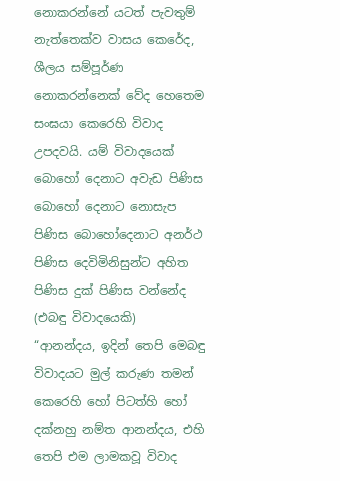නොකරන්නේ යටත් පැවතුම් නැත්තෙක්ව වාසය කෙරේද, ශීලය සම්පූර්ණ නොකරන්නෙක් වේද හෙතෙම සංඝයා කෙරෙහි විවාද උපදවයි. යම් විවාදයෙක් බොහෝ දෙනාට අවැඩ පිණිස බොහෝ දෙනාට නොසැප පිණිස බොහෝදෙනාට අනර්ථ පිණිස දෙවිමිනිසුන්ට අහිත පිණිස දුක් පිණිස වන්නේද (එබඳු විවාදයෙකි)
“ආනන්දය, ඉදින් තෙපි මෙබඳු විවාදයට මුල් කරුණ තමන් කෙරෙහි හෝ පිටත්හි හෝ දක්නහු නම්ත ආනන්දය, එහි තෙපි එම ලාමකවූ විවාද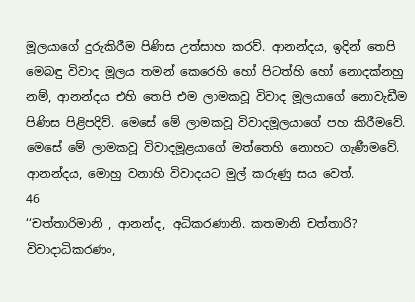මූලයාගේ දුරුකිරීම පිණිස උත්සාහ කරව්. ආනන්දය, ඉදින් තෙපි මෙබඳු විවාද මූලය තමන් කෙරෙහි හෝ පිටත්හි හෝ නොදක්නහු නම්, ආනන්දය එහි තෙපි එම ලාමකවූ විවාද මූලයාගේ නොවැඩීම පිණිස පිළිපදිව්. මෙසේ මේ ලාමකවූ විවාදමූලයාගේ පහ කිරීමවේ. මෙසේ මේ ලාමකවූ විවාදමූළයාගේ මත්තෙහි නොහට ගැණීමවේ. ආනන්දය, මොහු වනාහි විවාදයට මුල් කරුණු සය වෙත්.
46
‘‘චත්තාරිමානි , ආනන්ද, අධිකරණානි. කතමානි චත්තාරි? විවාදාධිකරණං,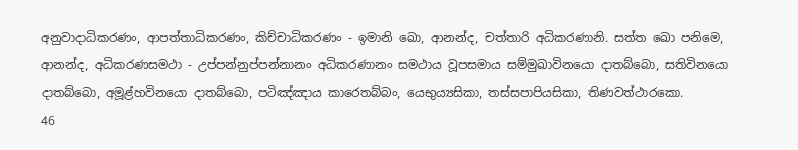අනුවාදාධිකරණං, ආපත්තාධිකරණං, කිච්චාධිකරණං - ඉමානි ඛො, ආනන්ද, චත්තාරි අධිකරණානි. සත්ත ඛො පනිමෙ, ආනන්ද, අධිකරණසමථා - උප්පන්නුප්පන්නානං අධිකරණානං සමථාය වූපසමාය සම්මුඛාවිනයො දාතබ්බො, සතිවිනයො දාතබ්බො, අමූළ්හවිනයො දාතබ්බො, පටිඤ්ඤාය කාරෙතබ්බං, යෙභුය්‍යසිකා, තස්සපාපියසිකා, තිණවත්ථාරකො.
46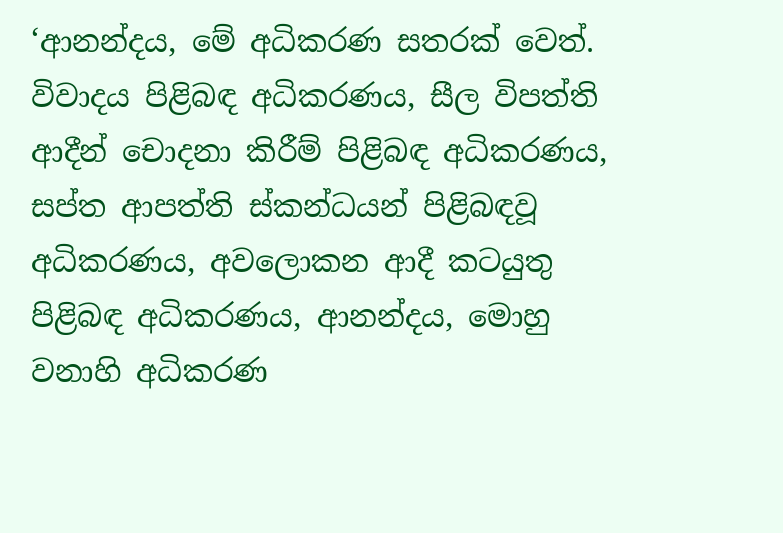‘ආනන්දය, මේ අධිකරණ සතරක් වෙත්. විවාදය පිළිබඳ අධිකරණය, සීල විපත්ති ආදීන් චොදනා කිරීම් පිළිබඳ අධිකරණය, සප්ත ආපත්ති ස්කන්ධයන් පිළිබඳවූ අධිකරණය, අවලොකන ආදී කටයුතු පිළිබඳ අධිකරණය, ආනන්දය, මොහු වනාහි අධිකරණ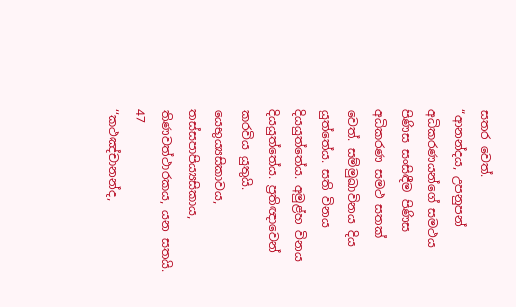සතර වෙත්.
“ආනන්දය, උපනුපන් අධිකරණයන්ගේ සමථය පිණිස සංසිඳීම පිණිස අධිකරණ සමථ සතක් වෙත්. සම්මුඛාවිනය දිය යුත්තේය. සති විනය දියයුත්තේය. අමුළ්හ විනය දියයුත්තේය. ප්‍රතිඥාවෙන් කරවිය යුතුයි. යෙභුය්‍යසිකාවය, තස්සපාපිය්‍යසිකාය, තිණවත්ථාරකය, යන සතයි.
47
‘‘කථඤ්චානන්ද,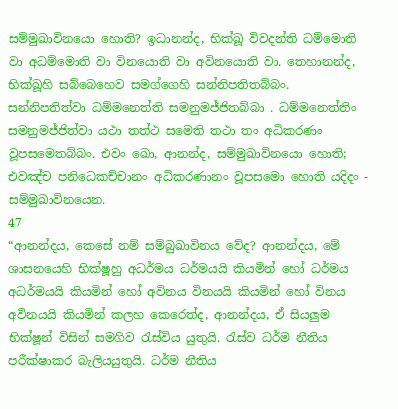සම්මුඛාවිනයො හොති? ඉධානන්ද, භික්ඛූ විවදන්ති ධම්මොති වා අධම්මොති වා විනයොති වා අවිනයොති වා. තෙහානන්ද, භික්ඛූහි සබ්බෙහෙව සමග්ගෙහි සන්නිපතිතබ්බං. සන්නිපතිත්වා ධම්මනෙත්ති සමනුමජ්ජිතබ්බා . ධම්මනෙත්තිං සමනුමජ්ජිත්වා යථා තත්ථ සමෙති තථා තං අධිකරණං වූපසමෙතබ්බං. එවං ඛො, ආනන්ද, සම්මුඛාවිනයො හොති; එවඤ්ච පනිධෙකච්චානං අධිකරණානං වූපසමො හොති යදිදං - සම්මුඛාවිනයෙන.
47
“ආනන්දය, කෙසේ නම් සම්බුඛාවිනය වේද? ආනන්දය, මේ ශාසනයෙහි භික්ෂූහු අධර්මය ධර්මයයි කියමින් හෝ ධර්මය අධර්මයයි කියමින් හෝ අවිනය විනයයි කියමින් හෝ විනය අවිනයයි කියමින් කලහ කෙරෙත්ද, ආනන්දය, ඒ සියලුම භික්ෂූන් විසින් සමගිව රැස්විය යුතුයි. රැස්ව ධර්ම නීතිය පරීක්ෂාකර බැලියයුතුයි. ධර්ම නීතිය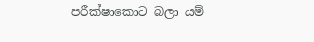පරීක්ෂාකොට බලා යම්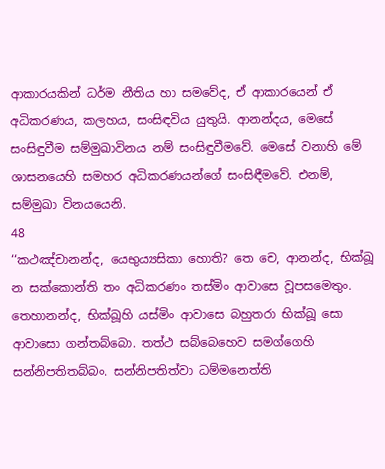ආකාරයකින් ධර්ම නීතිය හා සමවේද, ඒ ආකාරයෙන් ඒ අධිකරණය, කලහය, සංසිඳවිය යුතුයි. ආනන්දය, මෙසේ සංසිඳුවීම සම්මුඛාවිනය නම් සංසිඳුවීමවේ. මෙසේ වනාහි මේ ශාසනයෙහි සමහර අධිකරණයන්ගේ සංසිඳීමවේ. එනම්, සම්මුඛා විනයයෙනි.
48
‘‘කථඤ්චානන්ද, යෙභුය්‍යසිකා හොති? තෙ චෙ, ආනන්ද, භික්ඛූ න සක්කොන්ති තං අධිකරණං තස්මිං ආවාසෙ වූපසමෙතුං. තෙහානන්ද, භික්ඛූහි යස්මිං ආවාසෙ බහුතරා භික්ඛූ සො ආවාසො ගන්තබ්බො. තත්ථ සබ්බෙහෙව සමග්ගෙහි සන්නිපතිතබ්බං. සන්නිපතිත්වා ධම්මනෙත්ති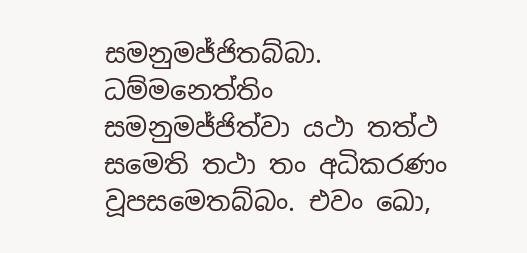සමනුමජ්ජිතබ්බා. ධම්මනෙත්තිං සමනුමජ්ජිත්වා යථා තත්ථ සමෙති තථා තං අධිකරණං වූපසමෙතබ්බං. එවං ඛො,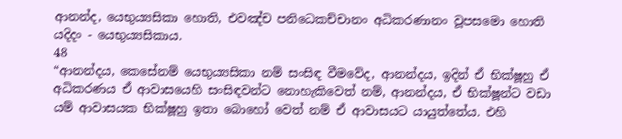ආනන්ද, යෙභුය්‍යසිකා හොති, එවඤ්ච පනිධෙකච්චානං අධිකරණානං වූපසමො හොති යදිදං - යෙභුය්‍යසිකාය.
48
“ආනන්දය, කෙසේනම් යෙභුය්‍යසිකා නම් සංසිඳ වීමවේද, ආනන්දය, ඉදින් ඒ භික්ෂූහු ඒ අධිකරණය ඒ ආවාසයෙහි සංසිඳවන්ට නොහැකිවෙත් නම්, ආනන්දය, ඒ භික්ෂූන්ට වඩා යම් ආවාසයක භික්ෂූහු ඉතා බොහෝ වෙත් නම් ඒ ආවාසයට යායුත්තේය. එහි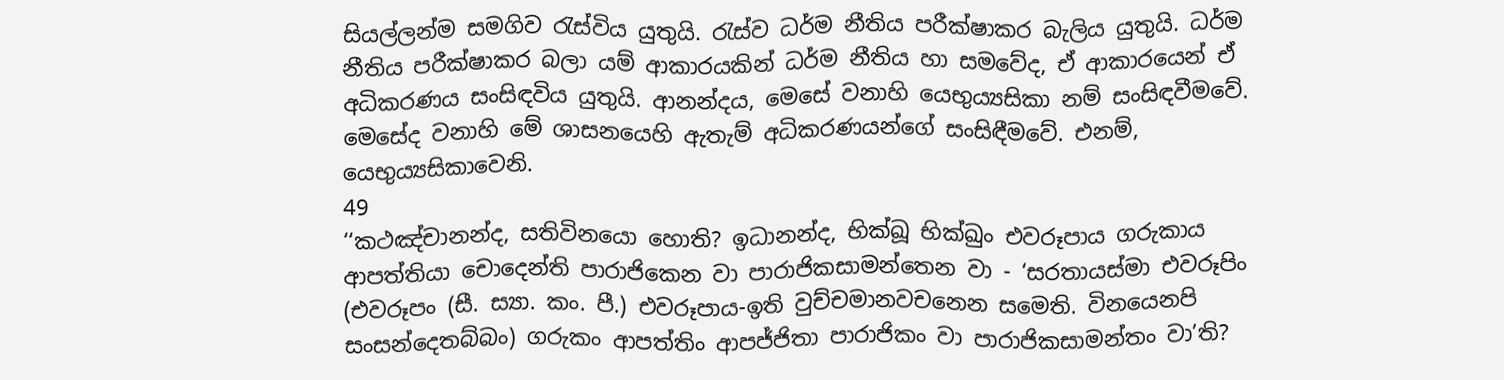සියල්ලන්ම සමගිව රැස්විය යුතුයි. රැස්ව ධර්ම නීතිය පරීක්ෂාකර බැලිය යුතුයි. ධර්ම නීතිය පරීක්ෂාකර බලා යම් ආකාරයකින් ධර්ම නීතිය හා සමවේද, ඒ ආකාරයෙන් ඒ අධිකරණය සංසිඳවිය යුතුයි. ආනන්දය, මෙසේ වනාහි යෙභුය්‍යසිකා නම් සංසිඳවීමවේ. මෙසේද වනාහි මේ ශාසනයෙහි ඇතැම් අධිකරණයන්ගේ සංසිඳීමවේ. එනම්, යෙභුය්‍යසිකාවෙනි.
49
‘‘කථඤ්චානන්ද, සතිවිනයො හොති? ඉධානන්ද, භික්ඛූ භික්ඛුං එවරූපාය ගරුකාය ආපත්තියා චොදෙන්ති පාරාජිකෙන වා පාරාජිකසාමන්තෙන වා - ‘සරතායස්මා එවරූපිං (එවරූපං (සී. ස්‍යා. කං. පී.) එවරූපාය-ඉති වුච්චමානවචනෙන සමෙති. විනයෙනපි සංසන්දෙතබ්බං) ගරුකං ආපත්තිං ආපජ්ජිතා පාරාජිකං වා පාරාජිකසාමන්තං වා’ති?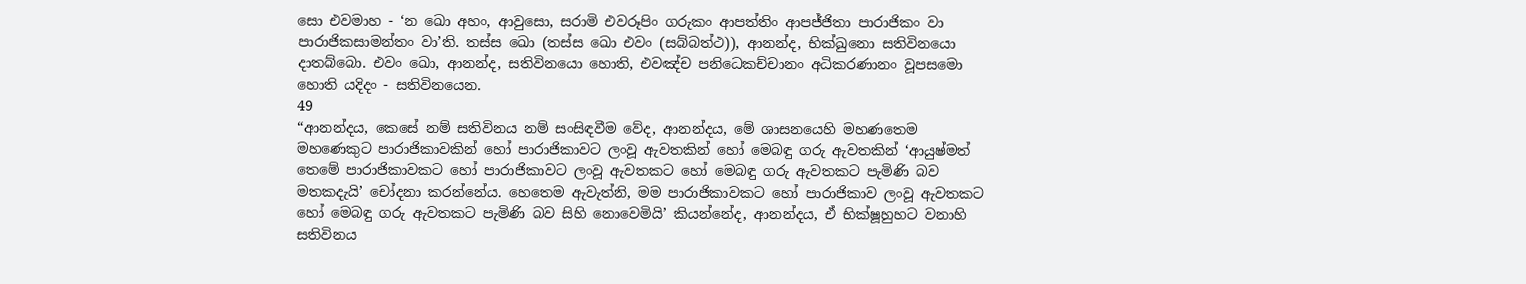සො එවමාහ - ‘න ඛො අහං, ආවුසො, සරාමි එවරූපිං ගරුකං ආපත්තිං ආපජ්ජිතා පාරාජිකං වා පාරාජිකසාමන්තං වා’ති. තස්ස ඛො (තස්ස ඛො එවං (සබ්බත්ථ)), ආනන්ද, භික්ඛුනො සතිවිනයො දාතබ්බො. එවං ඛො, ආනන්ද, සතිවිනයො හොති, එවඤ්ච පනිධෙකච්චානං අධිකරණානං වූපසමො හොති යදිදං - සතිවිනයෙන.
49
“ආනන්දය, කෙසේ නම් සතිවිනය නම් සංසිඳවීම වේද, ආනන්දය, මේ ශාසනයෙහි මහණතෙම මහණෙකුට පාරාජිකාවකින් හෝ පාරාජිකාවට ලංවූ ඇවතකින් හෝ මෙබඳු ගරු ඇවතකින් ‘ආයුෂ්මත් තෙමේ පාරාජිකාවකට හෝ පාරාජිකාවට ලංවූ ඇවතකට හෝ මෙබඳු ගරු ඇවතකට පැමිණි බව මතකදැයි’ චෝදනා කරන්නේය. හෙතෙම ඇවැත්නි, මම පාරාජිකාවකට හෝ පාරාජිකාව ලංවූ ඇවතකට හෝ මෙබඳු ගරු ඇවතකට පැමිණි බව සිහි නොවෙමියි’ කියන්නේද, ආනන්දය, ඒ භික්ෂූහුහට වනාහි සතිවිනය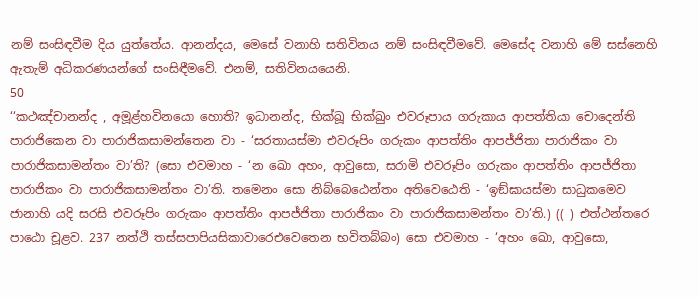නම් සංසිඳවීම දිය යුත්තේය. ආනන්දය, මෙසේ වනාහි සතිවිනය නම් සංසිඳවීමවේ. මෙසේද වනාහි මේ සස්නෙහි ඇතැම් අධිකරණයන්ගේ සංසිඳීමවේ. එනම්, සතිවිනයයෙනි.
50
‘‘කථඤ්චානන්ද , අමූළ්හවිනයො හොති? ඉධානන්ද, භික්ඛූ භික්ඛුං එවරූපාය ගරුකාය ආපත්තියා චොදෙන්ති පාරාජිකෙන වා පාරාජිකසාමන්තෙන වා - ‘සරතායස්මා එවරූපිං ගරුකං ආපත්තිං ආපජ්ජිතා පාරාජිකං වා පාරාජිකසාමන්තං වා’ති? (සො එවමාහ - ‘න ඛො අහං, ආවුසො, සරාමි එවරූපිං ගරුකං ආපත්තිං ආපජ්ජිතා පාරාජිකං වා පාරාජිකසාමන්තං වා’ති. තමෙනං සො නිබ්බෙඨෙන්තං අතිවෙඨෙති - ‘ඉඞ්ඝායස්මා සාධුකමෙව ජානාහි යදි සරසි එවරූපිං ගරුකං ආපත්තිං ආපජ්ජිතා පාරාජිකං වා පාරාජිකසාමන්තං වා’ති.) (( ) එත්ථන්තරෙ පාඨො චූළව. 237 නත්ථි තස්සපාපියසිකාවාරෙඑවෙතෙන භවිතබ්බං) සො එවමාහ - ‘අහං ඛො, ආවුසො,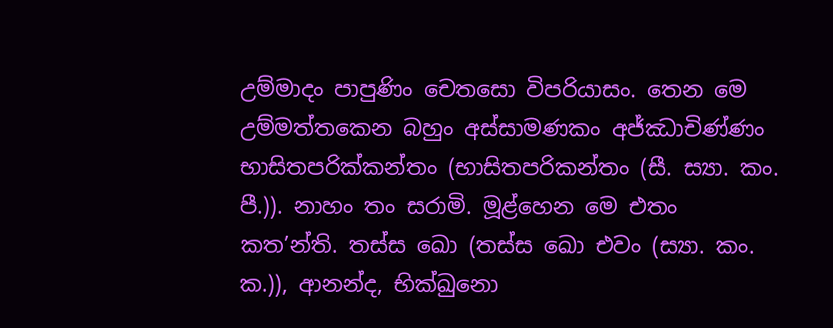උම්මාදං පාපුණිං චෙතසො විපරියාසං. තෙන මෙ උම්මත්තකෙන බහුං අස්සාමණකං අජ්ඣාචිණ්ණං භාසිතපරික්කන්තං (භාසිතපරිකන්තං (සී. ස්‍යා. කං. පී.)). නාහං තං සරාමි. මූළ්හෙන මෙ එතං කත’න්ති. තස්ස ඛො (තස්ස ඛො එවං (ස්‍යා. කං. ක.)), ආනන්ද, භික්ඛුනො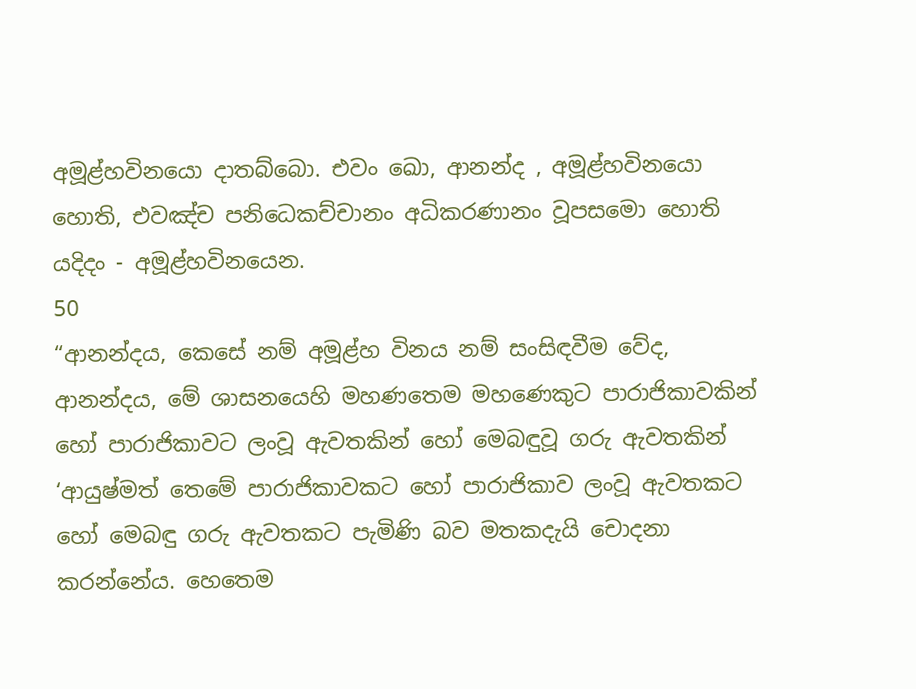අමූළ්හවිනයො දාතබ්බො. එවං ඛො, ආනන්ද , අමූළ්හවිනයො හොති, එවඤ්ච පනිධෙකච්චානං අධිකරණානං වූපසමො හොති යදිදං - අමූළ්හවිනයෙන.
50
“ආනන්දය, කෙසේ නම් අමූළ්හ විනය නම් සංසිඳවීම වේද, ආනන්දය, මේ ශාසනයෙහි මහණතෙම මහණෙකුට පාරාජිකාවකින් හෝ පාරාජිකාවට ලංවූ ඇවතකින් හෝ මෙබඳුවූ ගරු ඇවතකින් ‘ආයුෂ්මත් තෙමේ පාරාජිකාවකට හෝ පාරාජිකාව ලංවූ ඇවතකට හෝ මෙබඳු ගරු ඇවතකට පැමිණි බව මතකදැයි චොදනා කරන්නේය. හෙතෙම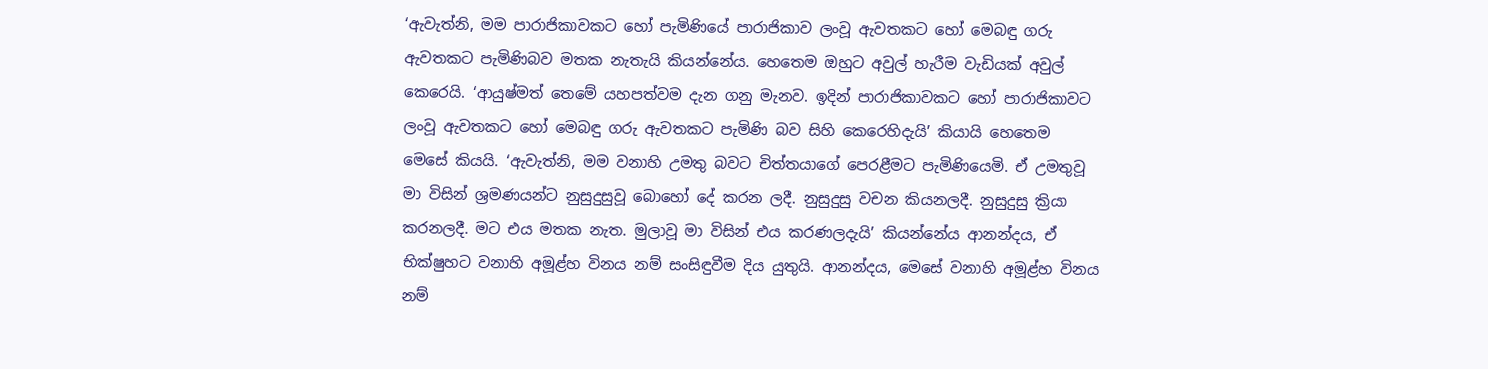‘ඇවැත්නි, මම පාරාජිකාවකට හෝ පැමිණියේ පාරාජිකාව ලංවූ ඇවතකට හෝ මෙබඳු ගරු ඇවතකට පැමිණිබව මතක නැතැයි කියන්නේය. හෙතෙම ඔහුට අවුල් හැරීම වැඩියක් අවුල් කෙරෙයි. ‘ආයුෂ්මත් තෙමේ යහපත්වම දැන ගනු මැනව. ඉදින් පාරාජිකාවකට හෝ පාරාජිකාවට ලංවූ ඇවතකට හෝ මෙබඳු ගරු ඇවතකට පැමිණි බව සිහි කෙරෙහිදැයි’ කියායි හෙතෙම මෙසේ කියයි. ‘ඇවැත්නි, මම වනාහි උමතු බවට චිත්තයාගේ පෙරළීමට පැමිණියෙමි. ඒ උමතුවූ මා විසින් ශ්‍රමණයන්ට නුසුදුසුවූ බොහෝ දේ කරන ලදී. නුසුදුසු වචන කියනලදී. නුසුදුසු ක්‍රියා කරනලදී. මට එය මතක නැත. මුලාවූ මා විසින් එය කරණලදැයි’ කියන්නේය ආනන්දය, ඒ භික්ෂුහට වනාහි අමූළ්හ විනය නම් සංසිඳුවීම දිය යුතුයි. ආනන්දය, මෙසේ වනාහි අමූළ්හ විනය නම්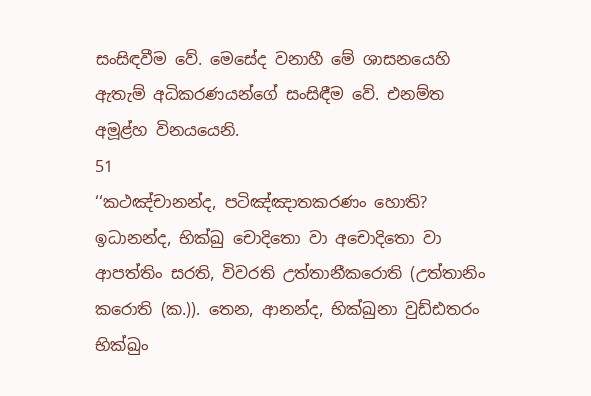සංසිඳවීම වේ. මෙසේද වනාහී මේ ශාසනයෙහි ඇතැම් අධිකරණයන්ගේ සංසිඳීම වේ. එනම්ත අමූළ්හ විනයයෙනි.
51
‘‘කථඤ්චානන්ද, පටිඤ්ඤාතකරණං හොති? ඉධානන්ද, භික්ඛු චොදිතො වා අචොදිතො වා ආපත්තිං සරති, විවරති උත්තානීකරොති (උත්තානිං කරොති (ක.)). තෙන, ආනන්ද, භික්ඛුනා වුඩ්ඪතරං භික්ඛුං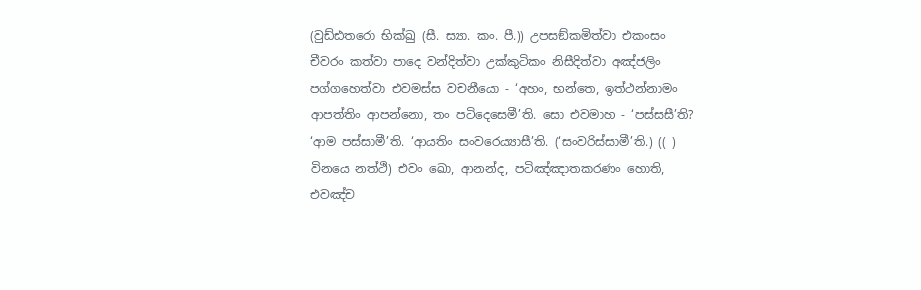(වුඩ්ඪතරො භික්ඛු (සී. ස්‍යා. කං. පී.)) උපසඞ්කමිත්වා එකංසං චීවරං කත්වා පාදෙ වන්දිත්වා උක්කුටිකං නිසීදිත්වා අඤ්ජලිං පග්ගහෙත්වා එවමස්ස වචනීයො - ‘අහං, භන්තෙ, ඉත්ථන්නාමං ආපත්තිං ආපන්නො, තං පටිදෙසෙමී’ති. සො එවමාහ - ‘පස්සසී’ති? ‘ආම පස්සාමී’ති. ‘ආයතිං සංවරෙය්‍යාසී’ති. (‘සංවරිස්සාමී’ති.) (( ) විනයෙ නත්ථි) එවං ඛො, ආනන්ද, පටිඤ්ඤාතකරණං හොති, එවඤ්ච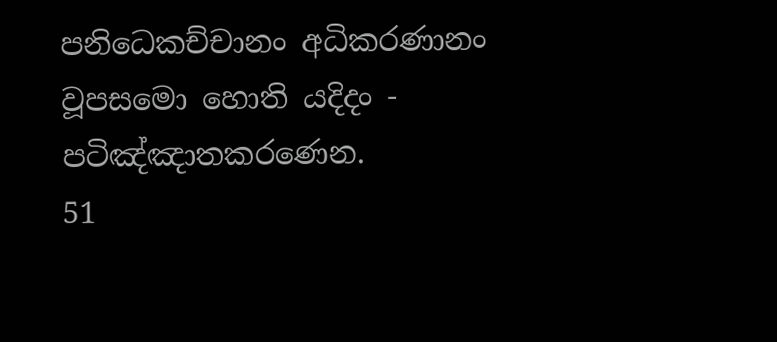පනිධෙකච්චානං අධිකරණානං වූපසමො හොති යදිදං - පටිඤ්ඤාතකරණෙන.
51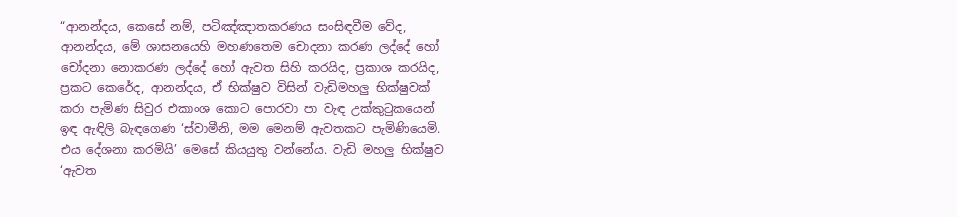“ආනන්දය, කෙසේ නම්, පටිඤ්ඤාතකරණය සංසිඳවීම වේද, ආනන්දය, මේ ශාසනයෙහි මහණතෙම චොදනා කරණ ලද්දේ හෝ චෝදනා නොකරණ ලද්දේ හෝ ඇවත සිහි කරයිද, ප්‍රකාශ කරයිද, ප්‍රකට කෙරේද, ආනන්දය, ඒ භික්ෂුව විසින් වැඩිමහලු භික්ෂුවක් කරා පැමිණ සිවුර එකාංශ කොට පොරවා පා වැඳ උක්කුටුකයෙන් ඉඳ ඇඳිලි බැඳගෙණ ‘ස්වාමීනි, මම මෙනම් ඇවතකට පැමිණියෙමි. එය දේශනා කරමියි’ මෙසේ කියයුතු වන්නේය. වැඩි මහලු භික්ෂුව ‘ඇවත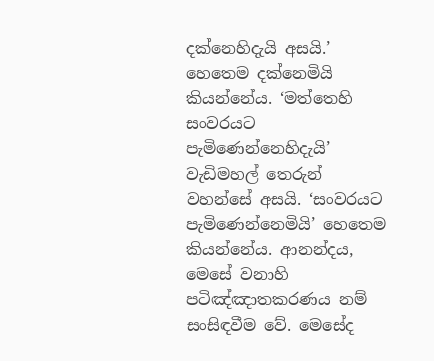දක්නෙහිදැයි අසයි.’ හෙතෙම දක්නෙමියි කියන්නේය. ‘මත්තෙහි සංවරයට පැමිණෙන්නෙහිදැයි’ වැඩිමහල් තෙරුන් වහන්සේ අසයි. ‘සංවරයට පැමිණෙන්නෙමියි’ හෙතෙම කියන්නේය. ආනන්දය, මෙසේ වනාහි පටිඤ්ඤාතකරණය නම් සංසිඳවීම වේ. මෙසේද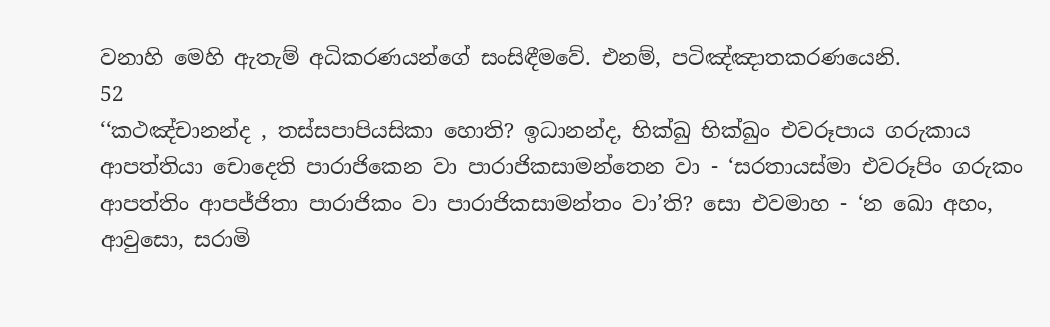වනාහි මෙහි ඇතැම් අධිකරණයන්ගේ සංසිඳීමවේ. එනම්, පටිඤ්ඤාතකරණයෙනි.
52
‘‘කථඤ්චානන්ද , තස්සපාපියසිකා හොති? ඉධානන්ද, භික්ඛු භික්ඛුං එවරූපාය ගරුකාය ආපත්තියා චොදෙති පාරාජිකෙන වා පාරාජිකසාමන්තෙන වා - ‘සරතායස්මා එවරූපිං ගරුකං ආපත්තිං ආපජ්ජිතා පාරාජිකං වා පාරාජිකසාමන්තං වා’ති? සො එවමාහ - ‘න ඛො අහං, ආවුසො, සරාමි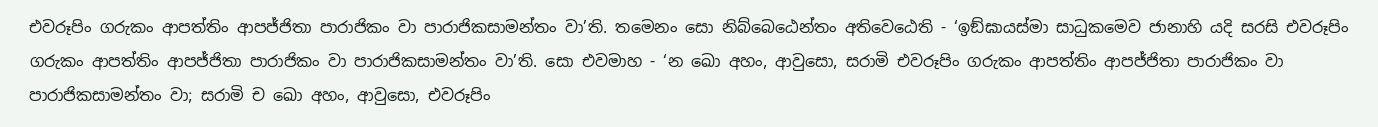එවරූපිං ගරුකං ආපත්තිං ආපජ්ජිතා පාරාජිකං වා පාරාජිකසාමන්තං වා’ති. තමෙනං සො නිබ්බෙඨෙන්තං අතිවෙඨෙති - ‘ඉඞ්ඝායස්මා සාධුකමෙව ජානාහි යදි සරසි එවරූපිං ගරුකං ආපත්තිං ආපජ්ජිතා පාරාජිකං වා පාරාජිකසාමන්තං වා’ති. සො එවමාහ - ‘න ඛො අහං, ආවුසො, සරාමි එවරූපිං ගරුකං ආපත්තිං ආපජ්ජිතා පාරාජිකං වා පාරාජිකසාමන්තං වා; සරාමි ච ඛො අහං, ආවුසො, එවරූපිං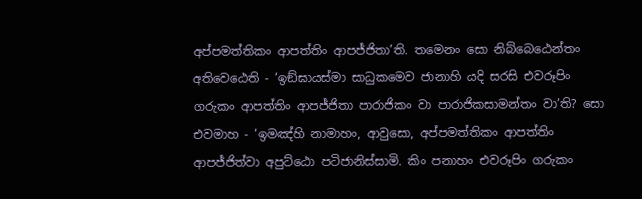අප්පමත්තිකං ආපත්තිං ආපජ්ජිතා’ති. තමෙනං සො නිබ්බෙඨෙන්තං අතිවෙඨෙති - ‘ඉඞ්ඝායස්මා සාධුකමෙව ජානාහි යදි සරසි එවරූපිං ගරුකං ආපත්තිං ආපජ්ජිතා පාරාජිකං වා පාරාජිකසාමන්තං වා’ති? සො එවමාහ - ‘ඉමඤ්හි නාමාහං, ආවුසො, අප්පමත්තිකං ආපත්තිං ආපජ්ජිත්වා අපුට්ඨො පටිජානිස්සාමි. කිං පනාහං එවරූපිං ගරුකං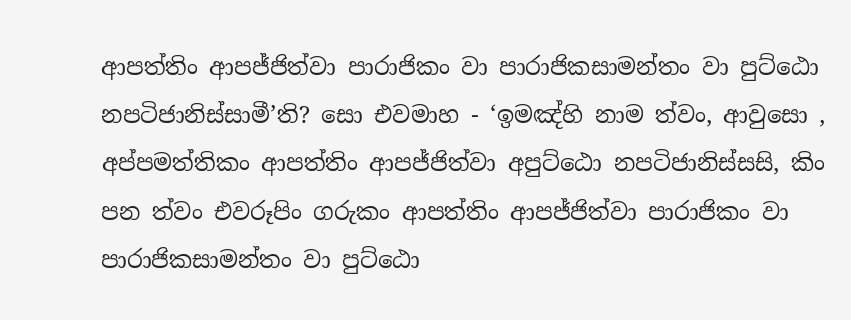ආපත්තිං ආපජ්ජිත්වා පාරාජිකං වා පාරාජිකසාමන්තං වා පුට්ඨො නපටිජානිස්සාමී’ති? සො එවමාහ - ‘ඉමඤ්හි නාම ත්වං, ආවුසො , අප්පමත්තිකං ආපත්තිං ආපජ්ජිත්වා අපුට්ඨො නපටිජානිස්සසි, කිං පන ත්වං එවරූපිං ගරුකං ආපත්තිං ආපජ්ජිත්වා පාරාජිකං වා පාරාජිකසාමන්තං වා පුට්ඨො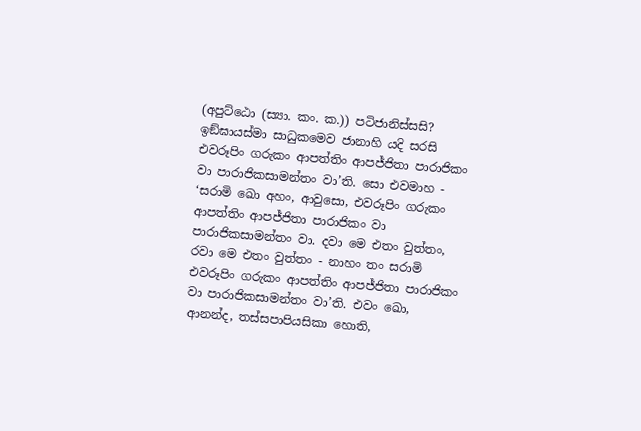(අපුට්ඨො (ස්‍යා. කං. ක.)) පටිජානිස්සසි? ඉඞ්ඝායස්මා සාධුකමෙව ජානාහි යදි සරසි එවරූපිං ගරුකං ආපත්තිං ආපජ්ජිතා පාරාජිකං වා පාරාජිකසාමන්තං වා’ති. සො එවමාහ - ‘සරාමි ඛො අහං, ආවුසො, එවරූපිං ගරුකං ආපත්තිං ආපජ්ජිතා පාරාජිකං වා පාරාජිකසාමන්තං වා. දවා මෙ එතං වුත්තං, රවා මෙ එතං වුත්තං - නාහං තං සරාමි එවරූපිං ගරුකං ආපත්තිං ආපජ්ජිතා පාරාජිකං වා පාරාජිකසාමන්තං වා’ති. එවං ඛො, ආනන්ද, තස්සපාපියසිකා හොති,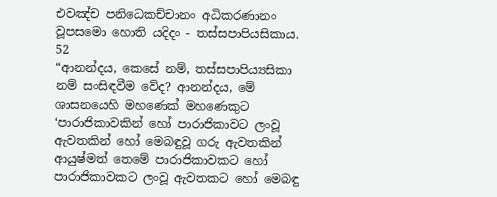එවඤ්ච පනිධෙකච්චානං අධිකරණානං වූපසමො හොති යදිදං - තස්සපාපියසිකාය.
52
“ආනන්දය, කෙසේ නම්, තස්සපාපිය්‍යසිකා නම් සංසිඳවීම වේද? ආනන්දය, මේ ශාසනයෙහි මහණෙක් මහණෙකුට ‘පාරාජිකාවකින් හෝ පාරාජිකාවට ලංවූ ඇවතකින් හෝ මෙබඳුවූ ගරු ඇවතකින් ආයුෂ්මත් තෙමේ පාරාජිකාවකට හෝ පාරාජිකාවකට ලංවූ ඇවතකට හෝ මෙබඳු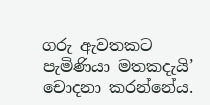ගරු ඇවතකට පැමිණියා මතකදැයි’ චොදනා කරන්නේය.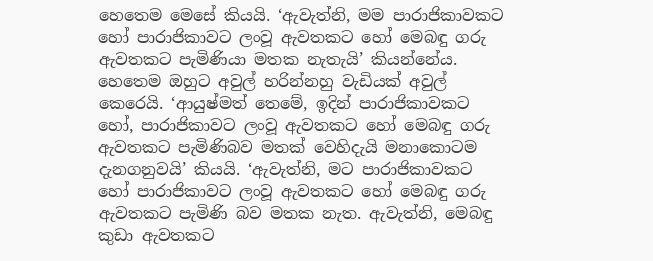හෙතෙම මෙසේ කියයි. ‘ඇවැත්නි, මම පාරාජිකාවකට හෝ පාරාජිකාවට ලංවූ ඇවතකට හෝ මෙබඳු ගරු ඇවතකට පැමිණියා මතක නැතැයි’ කියන්නේය. හෙතෙම ඔහුට අවුල් හරින්නහු වැඩියක් අවුල් කෙරෙයි. ‘ආයුෂ්මත් තෙමේ, ඉදින් පාරාජිකාවකට හෝ, පාරාජිකාවට ලංවූ ඇවතකට හෝ මෙබඳු ගරු ඇවතකට පැමිණිබව මතක් වෙහිදැයි මනාකොටම දැනගනුවයි’ කියයි. ‘ඇවැත්නි, මට පාරාජිකාවකට හෝ පාරාජිකාවට ලංවූ ඇවතකට හෝ මෙබඳු ගරු ඇවතකට පැමිණි බව මතක නැත. ඇවැත්නි, මෙබඳු කුඩා ඇවතකට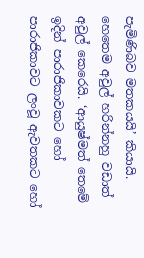පැමිණිබව මතකයයි’ කියායි. හෙතෙම අවුල් හරින්නහු වඩාත් අවුල් කෙරෙයි. ‘ආයුෂ්මත් තෙමේ ඉදින් පාරාජිකාවකට හෝ පාරාජිකාවට ලංවූ ඇවතකට හෝ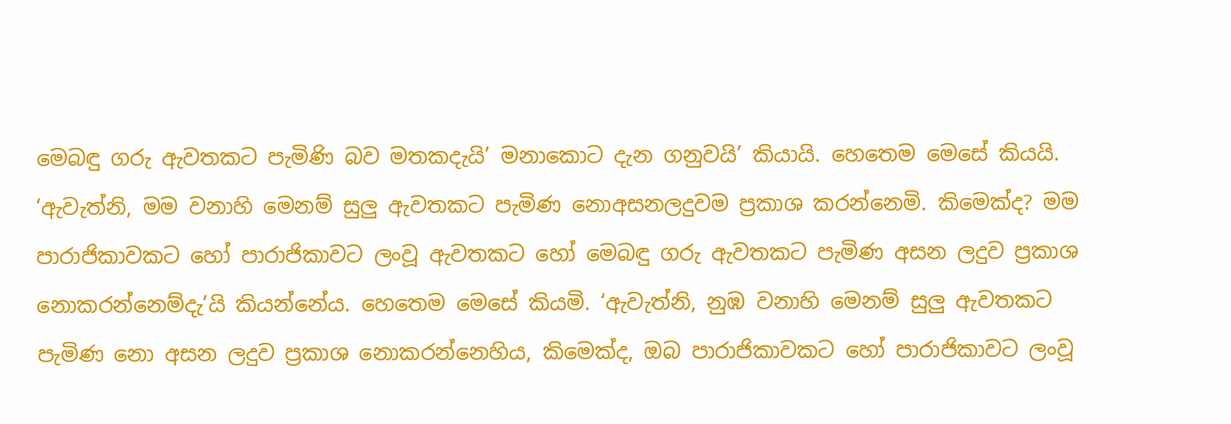මෙබඳු ගරු ඇවතකට පැමිණි බව මතකදැයි’ මනාකොට දැන ගනුවයි’ කියායි. හෙතෙම මෙසේ කියයි. ‘ඇවැත්නි, මම වනාහි මෙනම් සුලු ඇවතකට පැමිණ නොඅසනලදුවම ප්‍රකාශ කරන්නෙමි. කිමෙක්ද? මම පාරාජිකාවකට හෝ පාරාජිකාවට ලංවූ ඇවතකට හෝ මෙබඳු ගරු ඇවතකට පැමිණ අසන ලදුව ප්‍රකාශ නොකරන්නෙම්දැ’යි කියන්නේය. හෙතෙම මෙසේ කියමි. ‘ඇවැත්නි, නුඹ වනාහි මෙනම් සුලු ඇවතකට පැමිණ නො අසන ලදුව ප්‍රකාශ නොකරන්නෙහිය, කිමෙක්ද, ඔබ පාරාජිකාවකට හෝ පාරාජිකාවට ලංවූ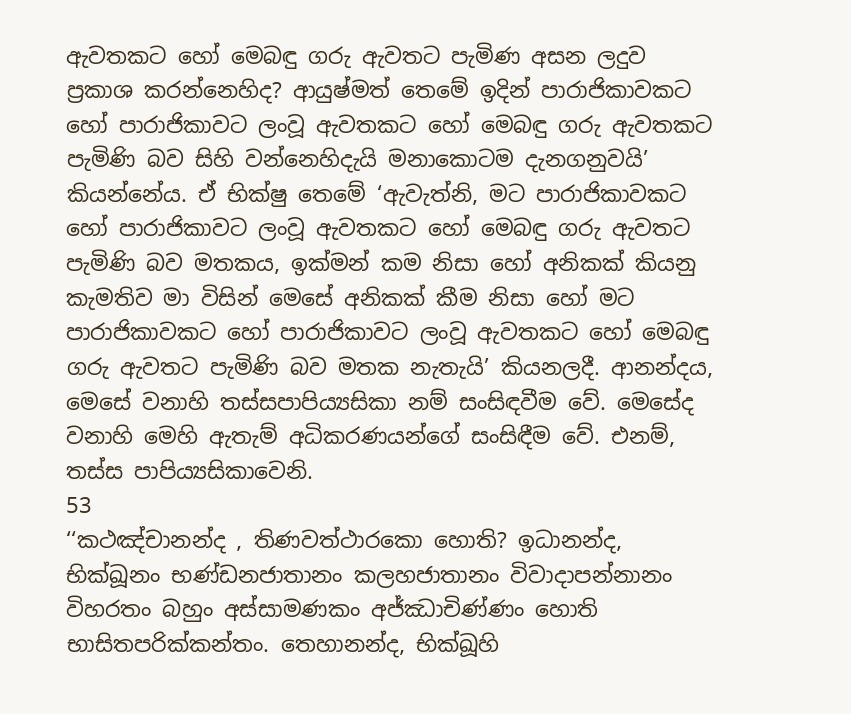ඇවතකට හෝ මෙබඳු ගරු ඇවතට පැමිණ අසන ලදුව ප්‍රකාශ කරන්නෙහිද? ආයුෂ්මත් තෙමේ ඉදින් පාරාජිකාවකට හෝ පාරාජිකාවට ලංවූ ඇවතකට හෝ මෙබඳු ගරු ඇවතකට පැමිණි බව සිහි වන්නෙහිදැයි මනාකොටම දැනගනුවයි’ කියන්නේය. ඒ භික්ෂු තෙමේ ‘ඇවැත්නි, මට පාරාජිකාවකට හෝ පාරාජිකාවට ලංවූ ඇවතකට හෝ මෙබඳු ගරු ඇවතට පැමිණි බව මතකය, ඉක්මන් කම නිසා හෝ අනිකක් කියනු කැමතිව මා විසින් මෙසේ අනිකක් කීම නිසා හෝ මට පාරාජිකාවකට හෝ පාරාජිකාවට ලංවූ ඇවතකට හෝ මෙබඳු ගරු ඇවතට පැමිණි බව මතක නැතැයි’ කියනලදී. ආනන්දය, මෙසේ වනාහි තස්සපාපිය්‍යසිකා නම් සංසිඳවීම වේ. මෙසේද වනාහි මෙහි ඇතැම් අධිකරණයන්ගේ සංසිඳීම වේ. එනම්, තස්ස පාපිය්‍යසිකාවෙනි.
53
‘‘කථඤ්චානන්ද , තිණවත්ථාරකො හොති? ඉධානන්ද, භික්ඛූනං භණ්ඩනජාතානං කලහජාතානං විවාදාපන්නානං විහරතං බහුං අස්සාමණකං අජ්ඣාචිණ්ණං හොති භාසිතපරික්කන්තං. තෙහානන්ද, භික්ඛූහි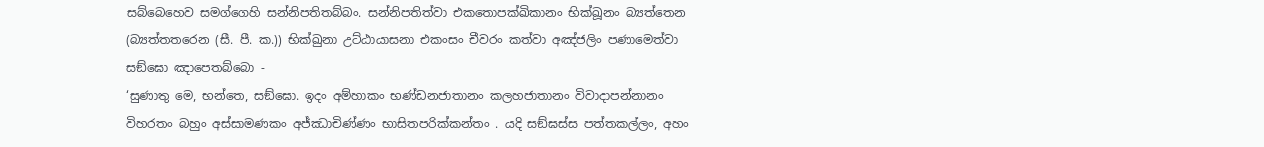සබ්බෙහෙව සමග්ගෙහි සන්නිපතිතබ්බං. සන්නිපතිත්වා එකතොපක්ඛිකානං භික්ඛූනං බ්‍යත්තෙන (බ්‍යත්තතරෙන (සී. පී. ක.)) භික්ඛුනා උට්ඨායාසනා එකංසං චීවරං කත්වා අඤ්ජලිං පණාමෙත්වා සඞ්ඝො ඤාපෙතබ්බො -
‘සුණාතු මෙ, භන්තෙ, සඞ්ඝො. ඉදං අම්හාකං භණ්ඩනජාතානං කලහජාතානං විවාදාපන්නානං විහරතං බහුං අස්සාමණකං අජ්ඣාචිණ්ණං භාසිතපරික්කන්තං . යදි සඞ්ඝස්ස පත්තකල්ලං, අහං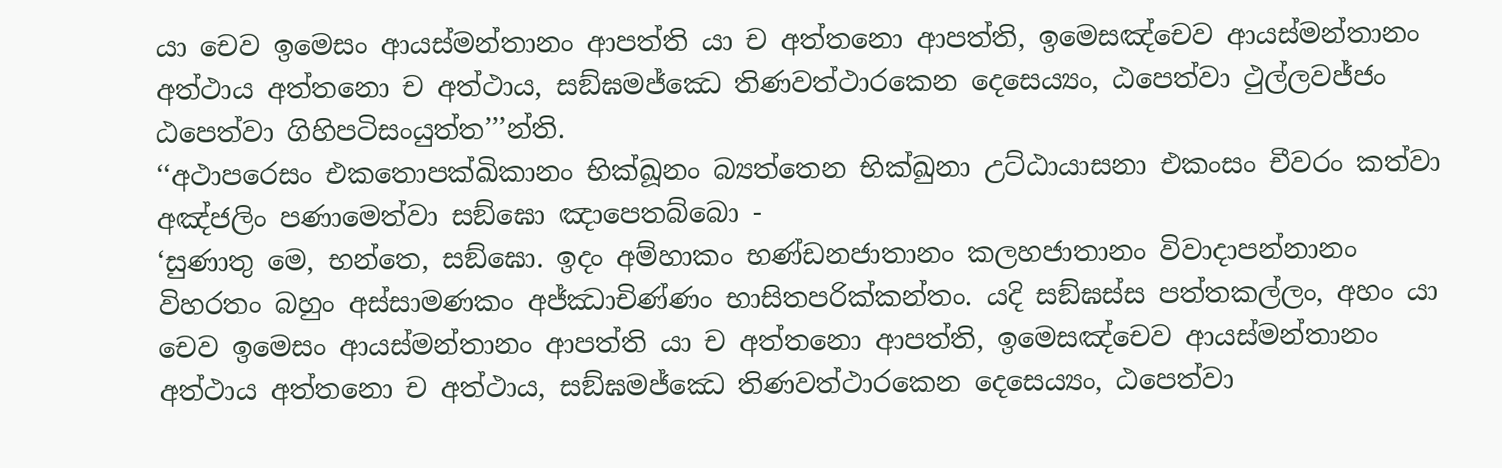යා චෙව ඉමෙසං ආයස්මන්තානං ආපත්ති යා ච අත්තනො ආපත්ති, ඉමෙසඤ්චෙව ආයස්මන්තානං අත්ථාය අත්තනො ච අත්ථාය, සඞ්ඝමජ්ඣෙ තිණවත්ථාරකෙන දෙසෙය්‍යං, ඨපෙත්වා ථුල්ලවජ්ජං ඨපෙත්වා ගිහිපටිසංයුත්ත’’’න්ති.
‘‘අථාපරෙසං එකතොපක්ඛිකානං භික්ඛූනං බ්‍යත්තෙන භික්ඛුනා උට්ඨායාසනා එකංසං චීවරං කත්වා අඤ්ජලිං පණාමෙත්වා සඞ්ඝො ඤාපෙතබ්බො -
‘සුණාතු මෙ, භන්තෙ, සඞ්ඝො. ඉදං අම්හාකං භණ්ඩනජාතානං කලහජාතානං විවාදාපන්නානං විහරතං බහුං අස්සාමණකං අජ්ඣාචිණ්ණං භාසිතපරික්කන්තං. යදි සඞ්ඝස්ස පත්තකල්ලං, අහං යා චෙව ඉමෙසං ආයස්මන්තානං ආපත්ති යා ච අත්තනො ආපත්ති, ඉමෙසඤ්චෙව ආයස්මන්තානං අත්ථාය අත්තනො ච අත්ථාය, සඞ්ඝමජ්ඣෙ තිණවත්ථාරකෙන දෙසෙය්‍යං, ඨපෙත්වා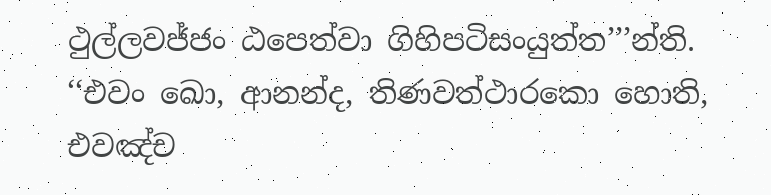ථුල්ලවජ්ජං ඨපෙත්වා ගිහිපටිසංයුත්ත’’’න්ති.
‘‘එවං ඛො, ආනන්ද, තිණවත්ථාරකො හොති, එවඤ්ච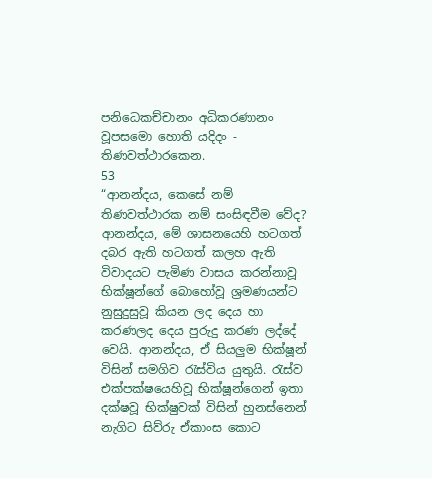පනිධෙකච්චානං අධිකරණානං වූපසමො හොති යදිදං - තිණවත්ථාරකෙන.
53
“ආනන්දය, කෙසේ නම් තිණවත්ථාරක නම් සංසිඳවීම වේද? ආනන්දය, මේ ශාසනයෙහි හටගත් දබර ඇති හටගත් කලහ ඇති විවාදයට පැමිණ වාසය කරන්නාවූ භික්ෂූන්ගේ බොහෝවූ ශ්‍රමණයන්ට නුසුදුසුවූ කියන ලද දෙය හා කරණලද දෙය පුරුදු කරණ ලද්දේ වෙයි. ආනන්දය, ඒ සියලුම භික්ෂූන් විසින් සමගිව රැස්විය යුතුයි. රැස්ව එක්පක්ෂයෙහිවූ භික්ෂූන්ගෙන් ඉතා දක්ෂවූ භික්ෂුවක් විසින් හුනස්නෙන් නැගිට සිව්රු ඒකාංස කොට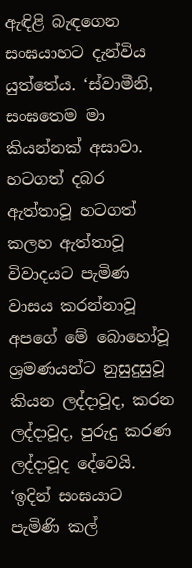ඇඳිළි බැඳගෙන සංඝයාහට දැන්විය යුත්තේය. ‘ස්වාමීනි, සංඝතෙම මා කියන්නක් අසාවා. හටගත් දබර ඇත්තාවූ හටගත් කලහ ඇත්තාවූ විවාදයට පැමිණ වාසය කරන්නාවූ අපගේ මේ බොහෝවූ ශ්‍රමණයන්ට නුසුදුසුවූ කියන ලද්දාවූද, කරන ලද්දාවූද, පුරුදු කරණ ලද්දාවූද දේවෙයි.
‘ඉදින් සංඝයාට පැමිණි කල්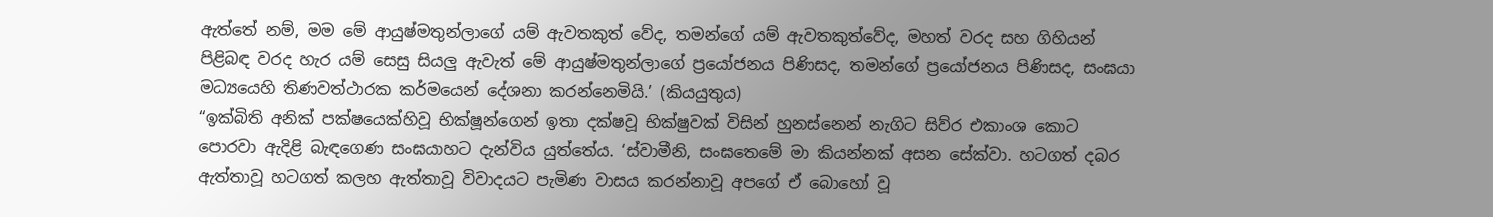ඇත්තේ නම්, මම මේ ආයුෂ්මතුන්ලාගේ යම් ඇවතකුත් වේද, තමන්ගේ යම් ඇවතකුත්වේද, මහත් වරද සහ ගිහියන් පිළිබඳ වරද හැර යම් සෙසු සියලු ඇවැත් මේ ආයුෂ්මතුන්ලාගේ ප්‍රයෝජනය පිණිසද, තමන්ගේ ප්‍රයෝජනය පිණිසද, සංඝයා මධ්‍යයෙහි තිණවත්ථාරක කර්මයෙන් දේශනා කරන්නෙමියි.’ (කියයුතුය)
“ඉක්බිති අනික් පක්ෂයෙක්හිවූ භික්ෂූන්ගෙන් ඉතා දක්ෂවූ භික්ෂුවක් විසින් හුනස්නෙන් නැගිට සිව්ර එකාංශ කොට පොරවා ඇදිළි බැඳගෙණ සංඝයාහට දැන්විය යුත්තේය. ‘ස්වාමීනි, සංඝතෙමේ මා කියන්නක් අසන සේක්වා. හටගත් දබර ඇත්තාවූ හටගත් කලහ ඇත්තාවූ විවාදයට පැමිණ වාසය කරන්නාවූ අපගේ ඒ බොහෝ වූ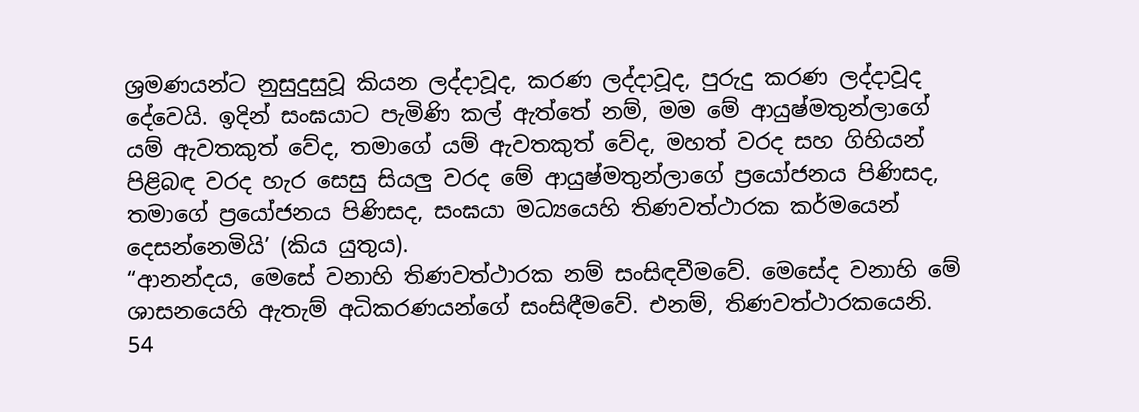ශ්‍රමණයන්ට නුසුදුසුවූ කියන ලද්දාවූද, කරණ ලද්දාවූද, පුරුදු කරණ ලද්දාවූද දේවෙයි. ඉදින් සංඝයාට පැමිණි කල් ඇත්තේ නම්, මම මේ ආයුෂ්මතුන්ලාගේ යම් ඇවතකුත් වේද, තමාගේ යම් ඇවතකුත් වේද, මහත් වරද සහ ගිහියන් පිළිබඳ වරද හැර සෙසු සියලු වරද මේ ආයුෂ්මතුන්ලාගේ ප්‍රයෝජනය පිණිසද, තමාගේ ප්‍රයෝජනය පිණිසද, සංඝයා මධ්‍යයෙහි තිණවත්ථාරක කර්මයෙන් දෙසන්නෙමියි’ (කිය යුතුය).
“ආනන්දය, මෙසේ වනාහි තිණවත්ථාරක නම් සංසිඳවීමවේ. මෙසේද වනාහි මේ ශාසනයෙහි ඇතැම් අධිකරණයන්ගේ සංසිඳීමවේ. එනම්, තිණවත්ථාරකයෙනි.
54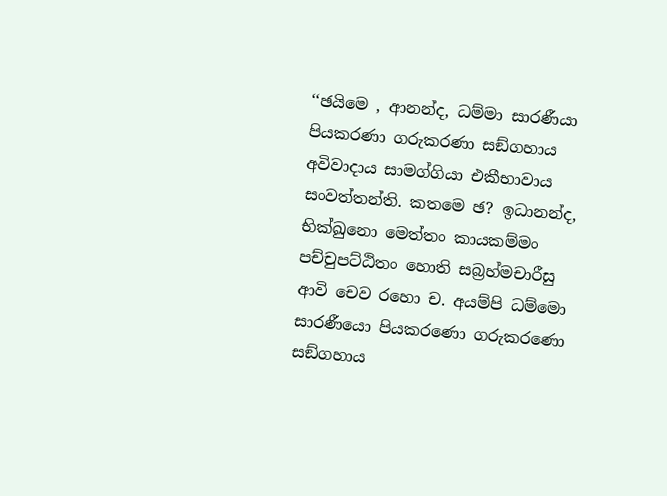‘‘ඡයිමෙ , ආනන්ද, ධම්මා සාරණීයා පියකරණා ගරුකරණා සඞ්ගහාය අවිවාදාය සාමග්ගියා එකීභාවාය සංවත්තන්ති. කතමෙ ඡ? ඉධානන්ද, භික්ඛුනො මෙත්තං කායකම්මං පච්චුපට්ඨිතං හොති සබ්‍රහ්මචාරීසු ආවි චෙව රහො ච. අයම්පි ධම්මො සාරණීයො පියකරණො ගරුකරණො සඞ්ගහාය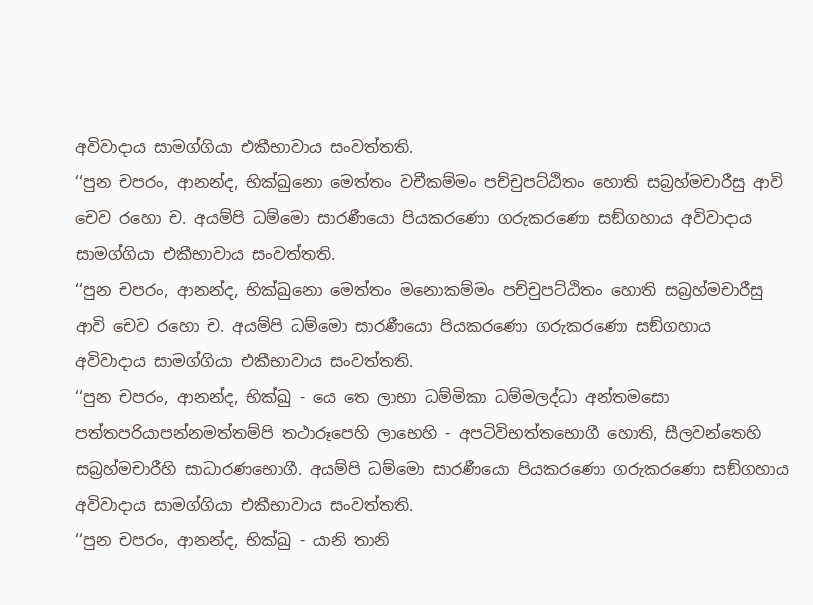අවිවාදාය සාමග්ගියා එකීභාවාය සංවත්තති.
‘‘පුන චපරං, ආනන්ද, භික්ඛුනො මෙත්තං වචීකම්මං පච්චුපට්ඨිතං හොති සබ්‍රහ්මචාරීසු ආවි චෙව රහො ච. අයම්පි ධම්මො සාරණීයො පියකරණො ගරුකරණො සඞ්ගහාය අවිවාදාය සාමග්ගියා එකීභාවාය සංවත්තති.
‘‘පුන චපරං, ආනන්ද, භික්ඛුනො මෙත්තං මනොකම්මං පච්චුපට්ඨිතං හොති සබ්‍රහ්මචාරීසු ආවි චෙව රහො ච. අයම්පි ධම්මො සාරණීයො පියකරණො ගරුකරණො සඞ්ගහාය අවිවාදාය සාමග්ගියා එකීභාවාය සංවත්තති.
‘‘පුන චපරං, ආනන්ද, භික්ඛු - යෙ තෙ ලාභා ධම්මිකා ධම්මලද්ධා අන්තමසො පත්තපරියාපන්නමත්තම්පි තථාරූපෙහි ලාභෙහි - අපටිවිභත්තභොගී හොති, සීලවන්තෙහි සබ්‍රහ්මචාරීහි සාධාරණභොගී. අයම්පි ධම්මො සාරණීයො පියකරණො ගරුකරණො සඞ්ගහාය අවිවාදාය සාමග්ගියා එකීභාවාය සංවත්තති.
‘‘පුන චපරං, ආනන්ද, භික්ඛු - යානි තානි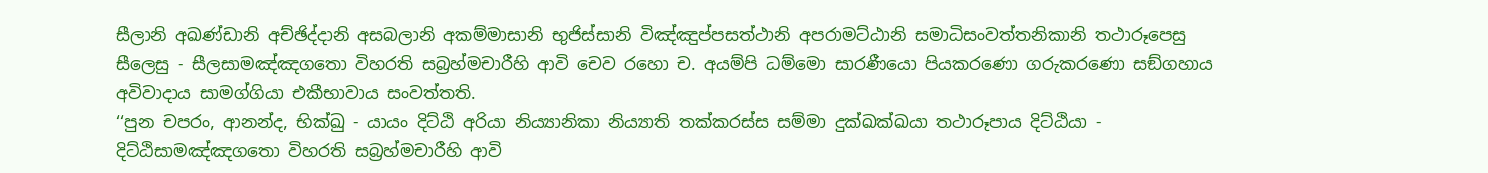සීලානි අඛණ්ඩානි අච්ඡිද්දානි අසබලානි අකම්මාසානි භුජිස්සානි විඤ්ඤුප්පසත්ථානි අපරාමට්ඨානි සමාධිසංවත්තනිකානි තථාරූපෙසු සීලෙසු - සීලසාමඤ්ඤගතො විහරති සබ්‍රහ්මචාරීහි ආවි චෙව රහො ච. අයම්පි ධම්මො සාරණීයො පියකරණො ගරුකරණො සඞ්ගහාය අවිවාදාය සාමග්ගියා එකීභාවාය සංවත්තති.
‘‘පුන චපරං, ආනන්ද, භික්ඛු - යායං දිට්ඨි අරියා නිය්‍යානිකා නිය්‍යාති තක්කරස්ස සම්මා දුක්ඛක්ඛයා තථාරූපාය දිට්ඨියා - දිට්ඨිසාමඤ්ඤගතො විහරති සබ්‍රහ්මචාරීහි ආවි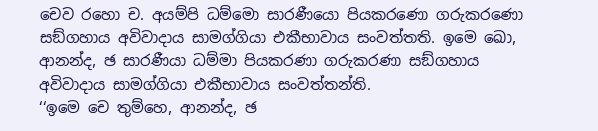චෙව රහො ච. අයම්පි ධම්මො සාරණීයො පියකරණො ගරුකරණො සඞ්ගහාය අවිවාදාය සාමග්ගියා එකීභාවාය සංවත්තති. ඉමෙ ඛො, ආනන්ද, ඡ සාරණීයා ධම්මා පියකරණා ගරුකරණා සඞ්ගහාය අවිවාදාය සාමග්ගියා එකීභාවාය සංවත්තන්ති.
‘‘ඉමෙ චෙ තුම්හෙ, ආනන්ද, ඡ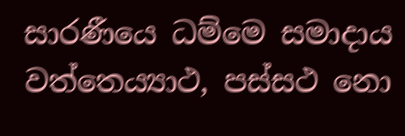සාරණීයෙ ධම්මෙ සමාදාය වත්තෙය්‍යාථ, පස්සථ නො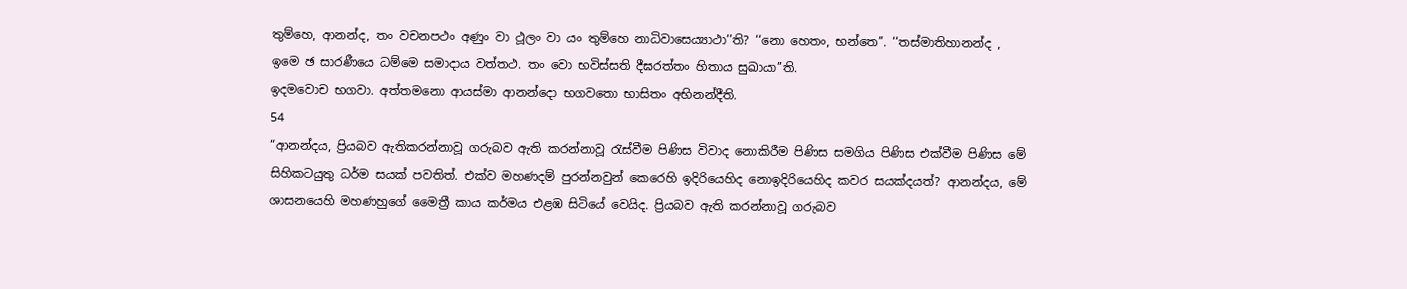තුම්හෙ, ආනන්ද, තං වචනපථං අණුං වා ථූලං වා යං තුම්හෙ නාධිවාසෙය්‍යාථා’’ති? ‘‘නො හෙතං, භන්තෙ’’. ‘‘තස්මාතිහානන්ද , ඉමෙ ඡ සාරණීයෙ ධම්මෙ සමාදාය වත්තථ. තං වො භවිස්සති දීඝරත්තං හිතාය සුඛායා’’ති.
ඉදමවොච භගවා. අත්තමනො ආයස්මා ආනන්දො භගවතො භාසිතං අභිනන්දීති.
54
“ආනන්දය, ප්‍රියබව ඇතිකරන්නාවූ ගරුබව ඇති කරන්නාවූ රැස්වීම පිණිස විවාද නොකිරීම පිණිස සමගිය පිණිස එක්වීම පිණිස මේ සිහිකටයුතු ධර්ම සයක් පවතිත්. එක්ව මහණදම් පුරන්නවුන් කෙරෙහි ඉදිරියෙහිද නොඉදිරියෙහිද කවර සයක්දයත්? ආනන්දය, මේ ශාසනයෙහි මහණහුගේ මෛත්‍රී කාය කර්මය එළඹ සිටියේ වෙයිද. ප්‍රියබව ඇති කරන්නාවූ ගරුබව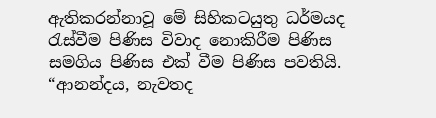ඇතිකරන්නාවූ මේ සිහිකටයුතු ධර්මයද රැස්වීම පිණිස විවාද නොකිරීම පිණිස සමගිය පිණිස එක් වීම පිණිස පවතියි.
“ආනන්දය, නැවතද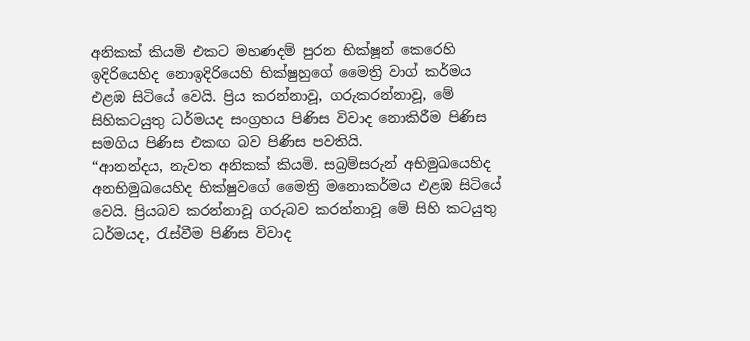අනිකක් කියමි එකට මහණදම් පුරන භික්ෂූන් කෙරෙහි ඉදිරියෙහිද නොඉදිරියෙහි භික්ෂුහුගේ මෛත්‍රි වාග් කර්මය එළඹ සිටියේ වෙයි. ප්‍රිය කරන්නාවූ, ගරුකරන්නාවූ, මේ සිහිකටයුතු ධර්මයද සංග්‍රහය පිණිස විවාද නොකිරීම පිණිස සමගිය පිණිස එකඟ බව පිණිස පවතියි.
“ආනන්දය, නැවත අනිකක් කියමි. සබ්‍රම්සරුන් අභිමුඛයෙහිද අනභිමුඛයෙහිද භික්ෂුවගේ මෛත්‍රි මනොකර්මය එළඹ සිටියේ වෙයි. ප්‍රියබව කරන්නාවූ ගරුබව කරන්නාවූ මේ සිහි කටයුතු ධර්මයද, රැස්වීම පිණිස විවාද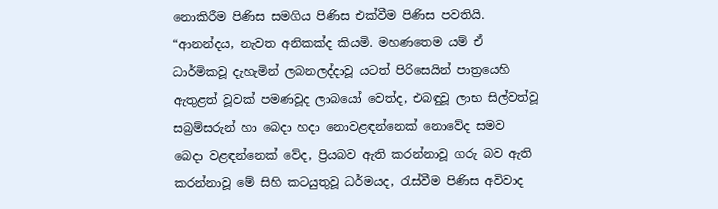නොකිරීම පිණිස සමගිය පිණිස එක්වීම පිණිස පවතියි.
“ආනන්දය, නැවත අනිකක්ද කියමි. මහණතෙම යම් ඒ ධාර්මිකවූ දැහැමින් ලබනලද්දාවූ යටත් පිරිසෙයින් පාත්‍රයෙහි ඇතුළත් වූවක් පමණවූද ලාබයෝ වෙත්ද, එබඳුවූ ලාභ සිල්වත්වූ සබ්‍රම්සරුන් හා බෙදා හදා නොවළඳන්නෙක් නොවේද සමව බෙදා වළඳන්නෙක් වේද, ප්‍රියබව ඇති කරන්නාවූ ගරු බව ඇති කරන්නාවූ මේ සිහි කටයුතුවූ ධර්මයද, රැස්වීම පිණිස අවිවාද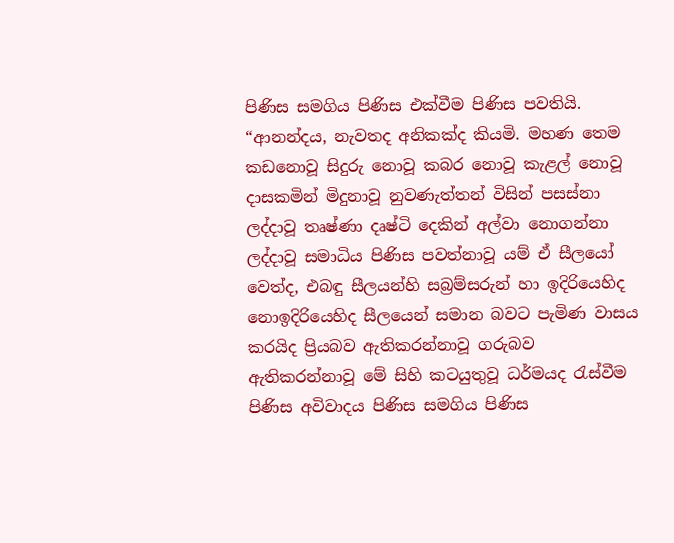පිණිස සමගිය පිණිස එක්වීම පිණිස පවතියි.
“ආනන්දය, නැවතද අනිකක්ද කියමි. මහණ තෙම කඩනොවූ සිදුරු නොවූ කබර නොවූ කැළල් නොවූ දාසකමින් මිදුනාවූ නුවණැත්තන් විසින් පසස්නා ලද්දාවූ තෘෂ්ණා දෘෂ්ටි දෙකින් අල්වා නොගන්නා ලද්දාවූ සමාධිය පිණිස පවත්නාවූ යම් ඒ සීලයෝ වෙත්ද, එබඳු සීලයන්හි සබ්‍රම්සරුන් හා ඉදිරියෙහිද නොඉදිරියෙහිද සීලයෙන් සමාන බවට පැමිණ වාසය කරයිද ප්‍රියබව ඇතිකරන්නාවූ ගරුබව ඇතිකරන්නාවූ මේ සිහි කටයුතුවූ ධර්මයද රැස්වීම පිණිස අවිවාදය පිණිස සමගිය පිණිස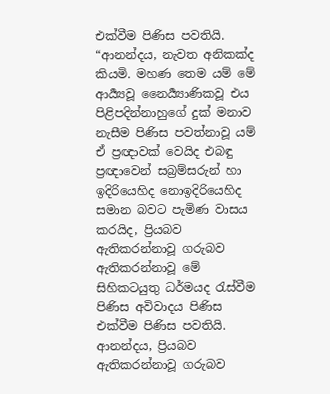එක්වීම පිණිස පවතියි.
“ආනන්දය, නැවත අනිකක්ද කියමි. මහණ තෙම යම් මේ ආර්‍ය්‍යවූ නෛර්‍ය්‍යාණිකවූ එය පිළිපදින්නාහුගේ දුක් මනාව නැසීම පිණිස පවත්නාවූ යම් ඒ ප්‍රඥාවක් වෙයිද එබඳු ප්‍රඥාවෙන් සබ්‍රම්සරුන් හා ඉදිරියෙහිද නොඉදිරියෙහිද සමාන බවට පැමිණ වාසය කරයිද, ප්‍රියබව ඇතිකරන්නාවූ ගරුබව ඇතිකරන්නාවූ මේ සිහිකටයුතු ධර්මයද රැස්වීම පිණිස අවිවාදය පිණිස එක්වීම පිණිස පවතියි. ආනන්දය, ප්‍රියබව ඇතිකරන්නාවූ ගරුබව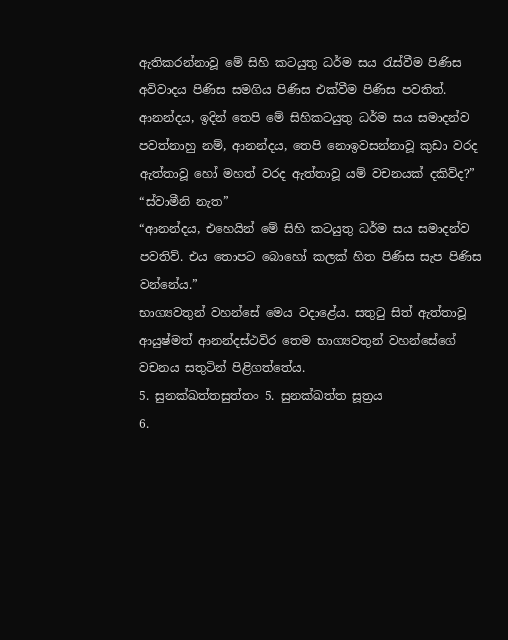ඇතිකරන්නාවූ මේ සිහි කටයුතු ධර්ම සය රැස්වීම පිණිස අවිවාදය පිණිස සමගිය පිණිස එක්වීම පිණිස පවතිත්. ආනන්දය, ඉදින් තෙපි මේ සිහිකටයුතු ධර්ම සය සමාදන්ව පවත්නාහු නම්, ආනන්දය, තෙපි නොඉවසන්නාවූ කුඩා වරද ඇත්තාවූ හෝ මහත් වරද ඇත්තාවූ යම් වචනයක් දකිව්ද?” “ස්වාමීනි නැත”
“ආනන්දය, එහෙයින් මේ සිහි කටයුතු ධර්ම සය සමාදන්ව පවතිව්. එය තොපට බොහෝ කලක් හිත පිණිස සැප පිණිස වන්නේය.”
භාග්‍යවතුන් වහන්සේ මෙය වදාළේය. සතුටු සිත් ඇත්තාවූ ආයුෂ්මත් ආනන්දස්ථවිර තෙම භාග්‍යවතුන් වහන්සේගේ වචනය සතුටින් පිළිගත්තේය.
5. සුනක්ඛත්තසුත්තං 5. සුනක්ඛත්ත සූත්‍රය
6.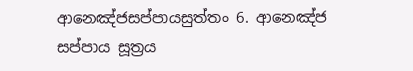ආනෙඤ්ජසප්පායසුත්තං 6. ආනෙඤ්ජ සප්පාය සූත්‍රය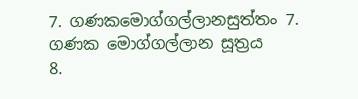7. ගණකමොග්ගල්ලානසුත්තං 7. ගණක මොග්ගල්ලාන සූත්‍රය
8.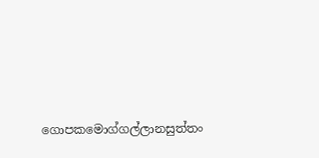ගොපකමොග්ගල්ලානසුත්තං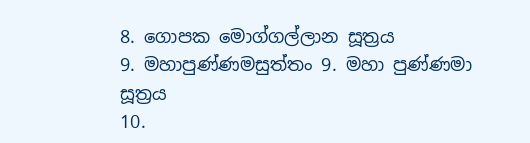8. ගොපක මොග්ගල්ලාන සූත්‍රය
9. මහාපුණ්ණමසුත්තං 9. මහා පුණ්ණමා සූත්‍රය
10.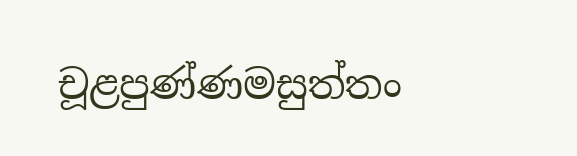චූළපුණ්ණමසුත්තං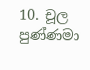10. චූල පුණ්ණමා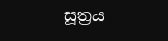සූත්‍රය